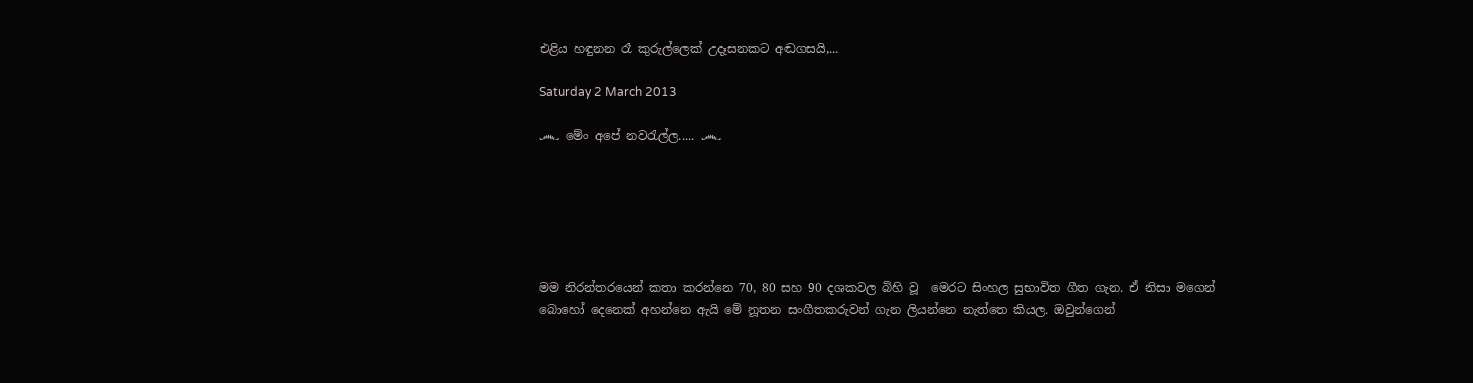එළිය හඳුනන රෑ කුරුල්ලෙක් උදෑසනකට අඬගසයි,...

Saturday 2 March 2013

෴ මේං අපේ නවරැල්ල..... ෴






මම නිරන්තරයෙන් කතා කරන්නෙ 70, 80 සහ 90 දශකවල බිහි වූ  මෙරට සිංහල සුභාවිත ගීත ගැන. ඒ නිසා මගෙන් බොහෝ දෙනෙක් අහන්නෙ ඇයි මේ නූතන සංගීතකරුවන් ගැන ලියන්නෙ නැත්තෙ කියල. ඔවුන්ගෙන්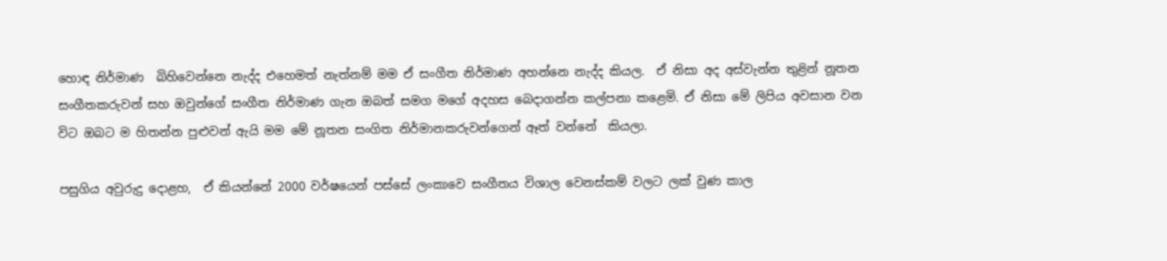හොඳ නිර්මාණ  බිහිවෙන්නෙ නැද්ද එහෙමත් නැත්නම් මම ඒ සංගීත නිර්මාණ අහන්නෙ නැද්ද කියල.  ඒ නිසා අද අස්වැන්න තුළින් නූතන සංගීතකරුවන් සහ ඔවුන්ගේ සංගීත නිර්මාණ ගැන ඔබත් සමග මගේ අදහස බෙදාගන්න කල්පනා කළෙමි. ඒ නිසා මේ ලිපිය අවසාන වන විට ඔබට ම හිතන්න පුළුවන් ඇයි මම මේ නූතන සංගිත නිර්මානකරුවන්ගෙන් ඈත් වන්නේ  කියලා.

පසුගිය අවුරුදු දොළහ,  ඒ කියන්නේ 2000 වර්ෂයෙන් පස්සේ ලංකාවෙ සංගීතය විශාල වෙනස්කම් වලට ලක් වුණ කාල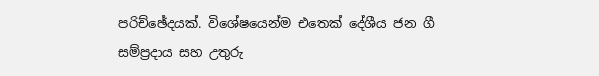පරිච්ඡේදයක්. විශේෂයෙන්ම එතෙක් දේශීය ජන ගී සම්ප්‍රදාය සහ උතුරු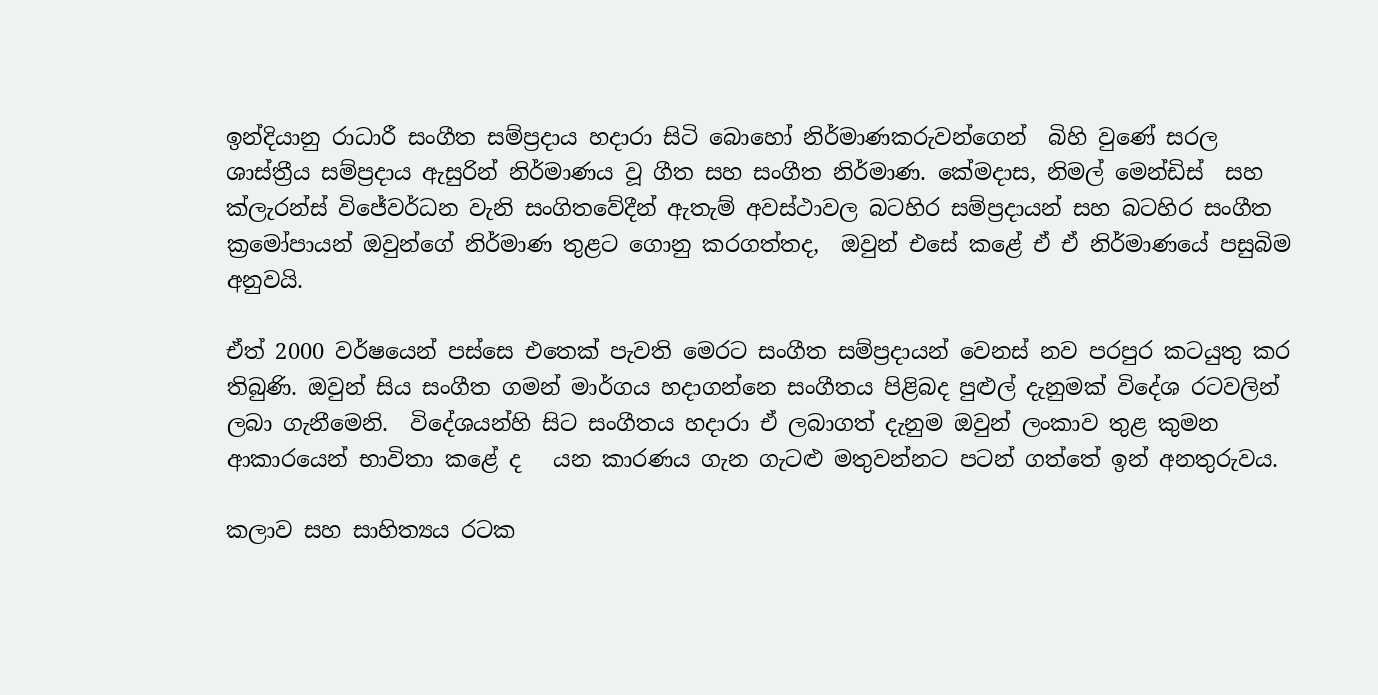ඉන්දියානු රාධාරී සංගීත සම්ප්‍රදාය හදාරා සිටි බොහෝ නිර්මාණකරුවන්ගෙන්  බිහි වුණේ සරල ශාස්ත්‍රීය සම්ප්‍රදාය ඇසුරින් නිර්මාණය වූ ගීත සහ සංගීත නිර්මාණ. කේමදාස, නිමල් මෙන්ඩිස්  සහ ක්ලැරන්ස් විජේවර්ධන වැනි සංගිතවේදීන් ඇතැම් අවස්ථාවල බටහිර සම්ප්‍රදායන් සහ බටහිර සංගීත ක්‍රමෝපායන් ඔවුන්ගේ නිර්මාණ තුළට ගොනු කරගත්තද,  ඔවුන් එසේ කළේ ඒ ඒ නිර්මාණයේ පසුබිම අනුවයි.

ඒත් 2000 වර්ෂයෙන් පස්සෙ එතෙක් පැවති මෙරට සංගීත සම්ප්‍රදායන් වෙනස් නව පරපුර කටයුතු කර තිබුණි. ඔවුන් සිය සංගීත ගමන් මාර්ගය හදාගන්නෙ සංගීතය පිළිබද පුළුල් දැනුමක් විදේශ රටවලින් ලබා ගැනීමෙනි.  විදේශයන්හි සිට සංගීතය හදාරා ඒ ලබාගත් දැනුම ඔවුන් ලංකාව තුළ කුමන ආකාරයෙන් භාවිතා කළේ ද   යන කාරණය ගැන ගැටළු මතුවන්නට පටන් ගත්තේ ඉන් අනතුරුවය.

කලාව සහ සාහිත්‍යය රටක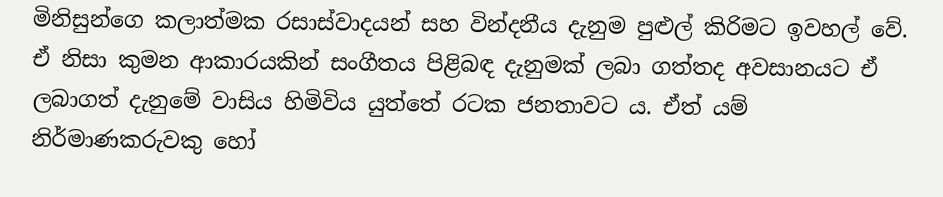මිනිසුන්ගෙ කලාත්මක රසාස්වාදයන් සහ වින්දනීය දැනුම පුළුල් කිරිමට ඉවහල් වේ. ඒ නිසා කුමන ආකාර‍යකින් සංගීතය පිළිබඳ දැනුමක් ලබා ගත්තද අවසානයට ඒ ලබාගත් දැනුමේ වාසිය හිමිවිය යුත්තේ රටක ජනතාවට ය. ඒත් යම් නිර්මාණකරුවකු හෝ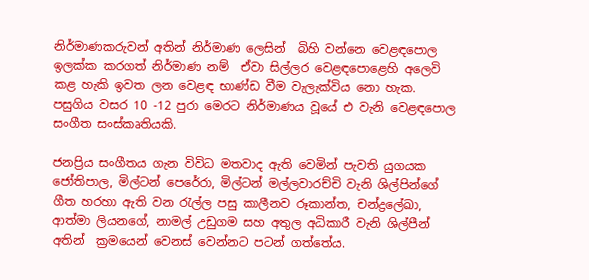නිර්මාණකරුවන් අතින් නිර්මාණ ලෙසින්  බිහි වන්නෙ වෙළඳපොල ඉලක්ක කරගත් නිර්මාණ නම්  ඒවා සිල්ලර වෙළඳපොළෙහි අලෙවි කළ හැකි ඉවත ලන වෙළඳ භාණ්ඩ වීම වැලැක්විය නො හැක. පසුගිය වසර 10 -12 පුරා මෙරට නිර්මාණය වූයේ එ වැනි වෙළඳපොල සංගීත සංස්කෘතියකි.

ජනප්‍රිය සංගීතය ගැන විවිධ මතවාද ඇති වෙමින් පැවති යුගයක ජෝතිපාල, මිල්ටන් පෙරේරා, මිල්ටන් මල්ලවාරච්චි වැනි ශිල්පින්ගේ ගීත හරහා ඇති වන රැල්ල පසු කාලීනව රූකාන්ත, චන්ද්‍රලේඛා, ආත්මා ලියනගේ, නාමල් උඩුගම සහ අතුල අධිකාරී වැනි ශිල්පීන් අතින්  ක්‍රමයෙන් වෙනස් වෙන්නට පටන් ගත්තේය.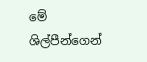මේ ශිල්පීන්ගෙන්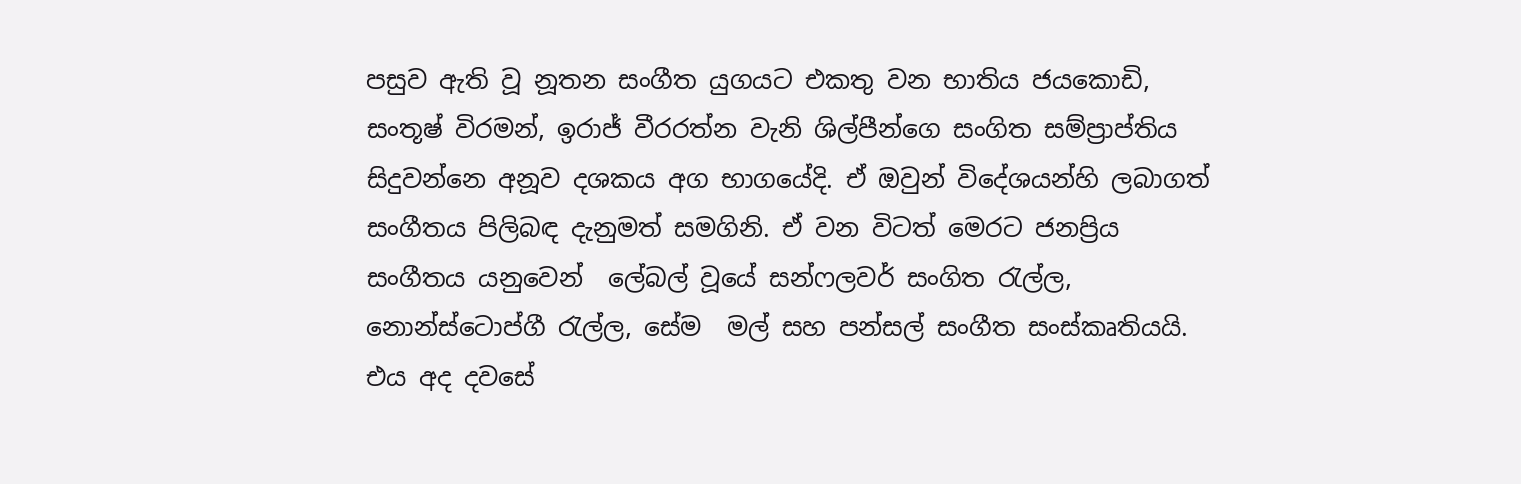පසුව ඇති වූ නූතන සංගීත යුගයට එකතු වන භාතිය ජයකොඩි, සංතූෂ් විරමන්, ඉරාජ් වීරරත්න වැනි ශිල්පීන්ගෙ සංගිත සම්ප්‍රාප්තිය සිදුවන්නෙ අනූව දශකය අග භාගයේදි. ඒ ඔවුන් විදේශයන්හි ලබාගත් සංගීතය පිලිබඳ දැනුමත් සමගිනි. ඒ වන විටත් මෙරට ජනප්‍රිය සංගීතය යනුවෙන්  ලේබල් වූයේ සන්ෆලවර් සංගිත රැල්ල, නොන්ස්ටොප්ගී රැල්ල, සේම  මල් සහ පන්සල් සංගීත සංස්කෘතියයි. එය අද දවසේ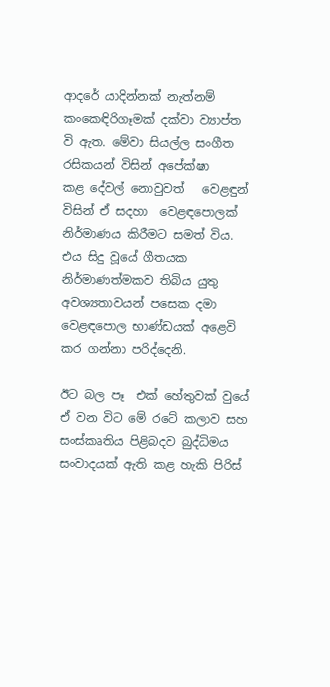ආදරේ යාදින්නක් නැත්නම්  කංකෙඳිරිගෑමක් දක්වා ව්‍යාප්ත වි ඇත. මේවා සියල්ල සංගීත රසිකයන් විසින් අපේක්ෂා කළ ‍දේවල් නොවුවත්   වෙළඳුන් විසින් ඒ සදහා  වෙළඳපොලක් නිර්මාණය කිරීමට සමත් විය. එය සිදු වූයේ ගීතයක  නිර්මාණත්මකව තිබිය යුතු අවශ්‍යතාවයන් පසෙක දමා වෙළඳපොල භාණ්ඩයක් අළෙවි කර ගන්නා පරිද්දෙනි.

ඊට බල පෑ  එක් හේතුවක් වුයේ  ඒ වන විට මේ රටේ කලාව සහ සංස්කෘතිය පිළිබදව බුද්ධිමය සංවාදයක් ඇති කළ හැකි පිරිස්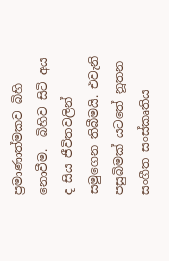ප්‍රමාණාත්මකව ‍බිහි නොවීම.  බිහිව සිටි අය ද සිය ජීවිතවලින් සමුගෙන තිබීමයි. එවැනි පසුබිමක් යටතේ නූතන සංගීත සංස්කෘතිය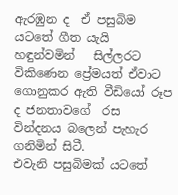ඇරඹුන ද  ඒ පසුබිම  යටතේ ගීත යැයි හඳුන්වමින්   සිල්ලරට විකිණෙන ප්‍රේමයත් ඒවාට ගොනුකර ඇති වීඩියෝ රූප ද ජනතාවගේ  රස වින්දනය බලෙන් පැහැර ගනිමින් සිටී.
එවැනි පසුබිමක් යටතේ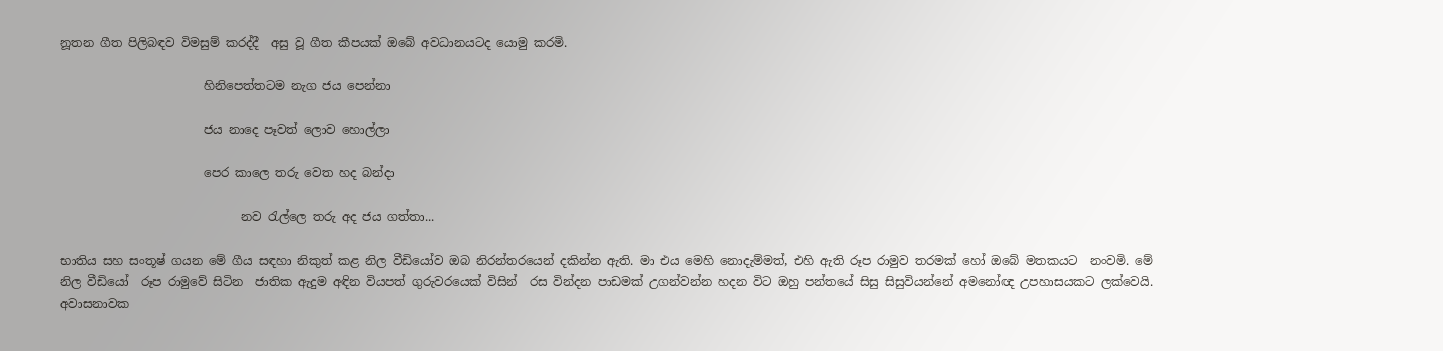නූතන ගීත පිලිබඳව විමසුම් කරද්දී  අසු වූ ගීත කීපයක් ඔබේ අවධානයටද යොමු කරමි.

                        හිනිපෙත්තටම නැග ජය පෙන්නා

                        ජය නාදෙ පෑවත් ලොව හොල්ලා

                        පෙර කාලෙ තරු වෙත හද බන්දා

                              නව රැල්ලෙ තරු අද ජය ගත්තා...

භාතිය සහ සංතූෂ් ගයන මේ ගීය සඳහා නිකුත් කළ නිල වීඩියෝව ඔබ නිරන්තරයෙන් දකින්න ඇති. මා එය මෙහි නොදැම්මත්, එහි ඇති රූප රාමුව තරමක් හෝ ඔබේ මතකයට  නංවමි. මේ නිල වීඩියෝ  රූප රාමුවේ සිටින  ජාතික ඇදුම අඳින වියපත් ගුරුවරයෙක් විසින්  රස වින්දන පාඩමක් උගන්වන්න හදන විට ඔහු පන්තයේ සිසු සිසුවියන්නේ අමනෝඥ උපහාසයකට ලක්වෙයි. අවාසනාවක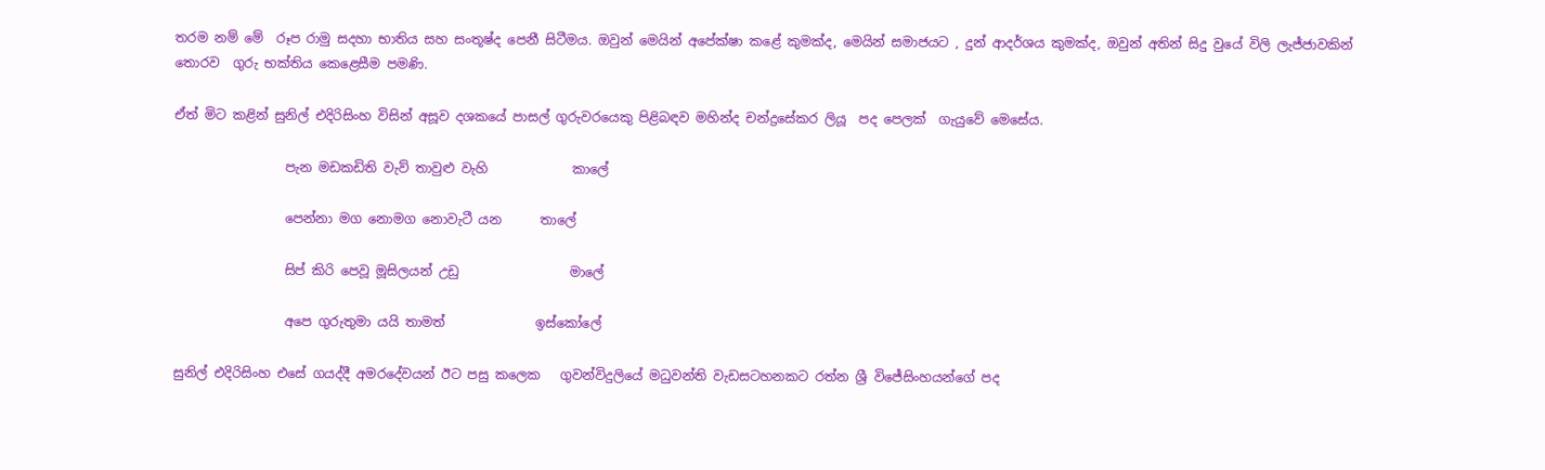තරම නම් මේ  රූප රාමු සදහා භාතිය සහ සංතූෂ්ද පෙනී සිටීමය. ඔවුන් මෙයින් අපේක්ෂා කළේ කුමක්ද, මෙයින් සමාජයට , දුන් ආදර්ශය කුමක්ද, ඔවුන් අතින් සිදු වුයේ විලි ලැජ්ජාවකින් තොරව  ගුරු භක්තිය කෙළෙසීම පමණි.

ඒත් මිට කළින් සුනිල් එදිරිසිංහ විසින් අසූව දශකයේ පාසල් ගුරුවරයෙකු පිළිබඳව මහින්ද චන්ද්‍රසේකර ලියූ  පද පෙලක්  ගැයුවේ මෙසේය.

                 පැන මඩකඩිති වැව් තාවුළු වැහි             කාලේ

                 පෙන්නා මග නොමග නොවැටී යන      තාලේ

                 සිප් කිරි පෙවූ මූසිලයන් උඩු                 මාලේ

                 අපෙ ගුරුතුමා යයි තාමත්              ඉස්කෝලේ

සුනිල් එදිරිසිංහ එසේ ගයද්දී අමරදේවයන් ඊට පසු කලෙක   ගුවන්විදුලියේ මධුවන්ති වැඩසටහනකට රත්න ශ්‍රී විජේසිංහයන්ගේ පද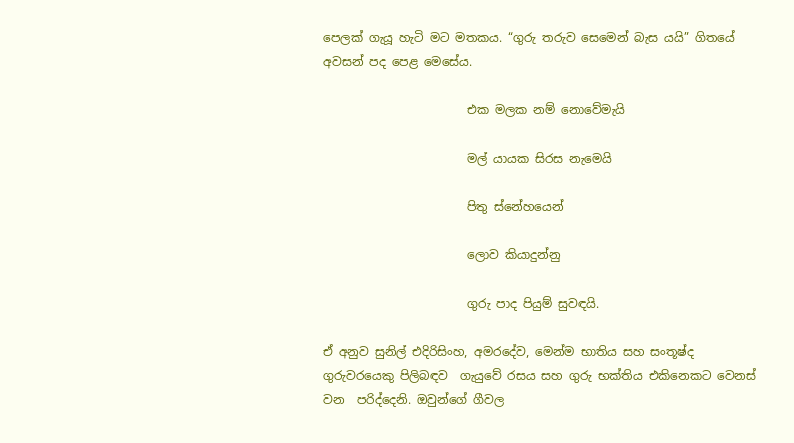පෙලක් ගැයූ හැටි මට මතකය. “ගුරු තරුව සෙමෙන් බැස යයි” ගිතයේ අවසන් පද පෙළ මෙසේය.

                        එක මලක නම් නොවේමැයි

                        මල් යායක සිරස නැමෙයි

                        පිතු ස්නේහයෙන්

                        ලොව කියාදුන්නු

                        ගුරු පාද පියුම් සුවඳයි.

ඒ අනුව සුනිල් එදිරිසිංහ, අමරදේව, මෙන්ම භාතිය සහ සංතූෂ්ද ගුරුවරයෙකු පිලිබඳව  ගැයුවේ රසය සහ ගුරු භක්තිය එකිනෙකට වෙනස් වන  පරිද්දෙනි. ඔවුන්ගේ ගීවල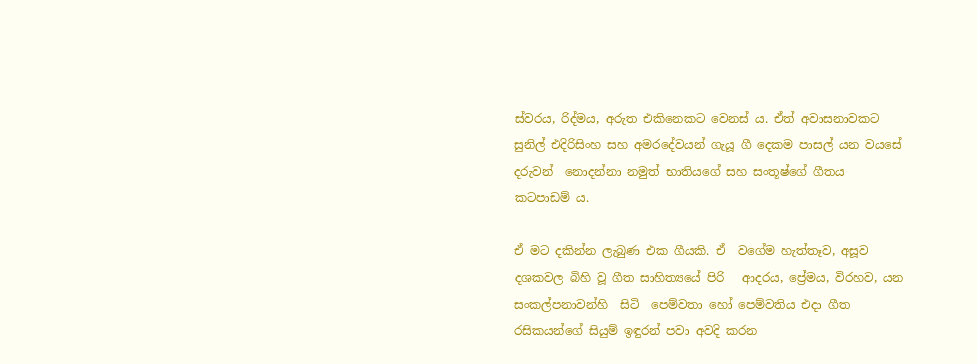ස්වරය, රිද්මය, අරුත එකිනෙකට වෙනස් ය. ඒත් අවාසනාවකට සුනිල් එදිරිසිංහ සහ අමරදේවයන් ගැයූ ගී දෙකම පාසල් යන වයසේ දරුවන්  නොදන්නා නමුත් භාතියගේ සහ සංතූෂ්ගේ ගීතය  කටපාඩම් ය.

ඒ මට දකින්න ලැබුණ එක ගීයකි. ඒ  වගේම හැත්තෑව, අසූව දශකවල බිහි වූ ගීත සාහිත්‍යයේ පිරි   ආදරය, ප්‍රේමය, විරහව, යන සංකල්පනාවන්හි  සිටි  පෙම්වතා හෝ පෙම්වතිය එදා ගීත රසිකයන්ගේ සියුම් ඉඳුරන් පවා අවදි කරන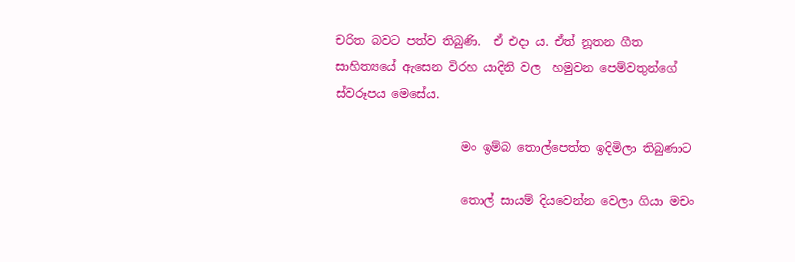චරිත බවට පත්ව තිබුණි.  ඒ එදා ය. ඒත් නූතන ගීත සාහිත්‍යයේ ඇසෙන විරහ යාදිනි වල  හමුවන පෙම්වතුන්ගේ ස්වරූපය මෙසේය.

                     මං ඉම්බ තොල්පෙත්ත ඉදිමිලා තිබුණාට

                     තොල් සායම් දියවෙන්න වෙලා ගියා මචං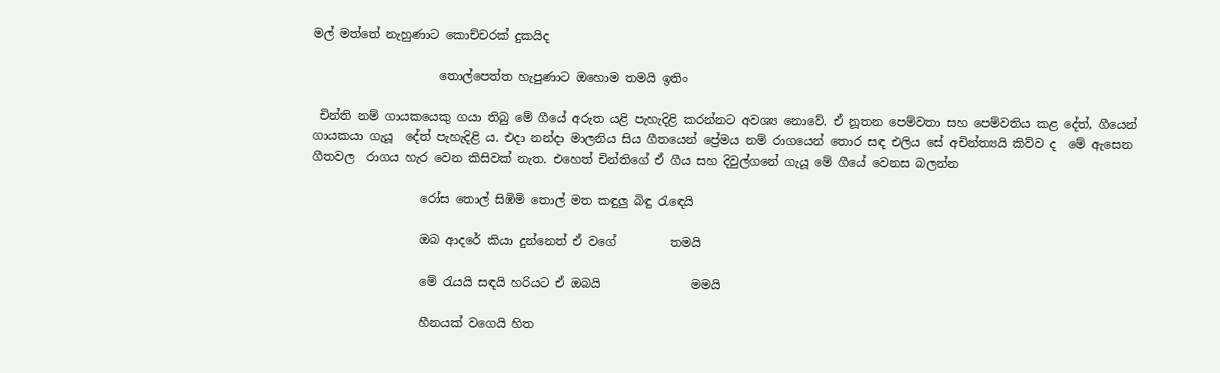මල් මත්තේ නැහුණාට කොච්චරක් දුකයිද

                     තොල්පෙත්ත හැපුණාට ඔහොම තමයි ඉතිං

 චින්ති නම් ගායකයෙකු ගයා තිබු මේ ගීයේ අරුත යළි පැහැදිළි කරන්නට අවශ්‍ය නොවේ. ඒ නූතන පෙම්වතා සහ පෙම්වතිය කළ දේත්, ගීයෙන් ගායකයා ගැයූ  දේත් පැහැදිළි ය. එදා නන්දා මාලනිය සිය ගීතයෙන් ප්‍රේමය නම් රාගයෙන් තොර සඳ එලිය සේ අචින්ත්‍යයි කිව්ව ද  මේ ඇසෙන ගීතවල  රාගය හැර වෙන කිසිවක් නැත. එහෙත් චින්තිගේ ඒ ගීය සහ දිවුල්ගනේ ගැයූ මේ ගීයේ වෙනස බලන්න

                  රෝස තොල් සිඹිමි තොල් මත කඳුලු බිඳු රැ‍ඳෙයි

                  ඔබ ආදරේ කියා දුන්නෙත් ඒ වගේ         තමයි

                  මේ රැයයි සඳයි හරියට ඒ ඔබයි               මමයි

                  හීනයක් වගෙයි හිත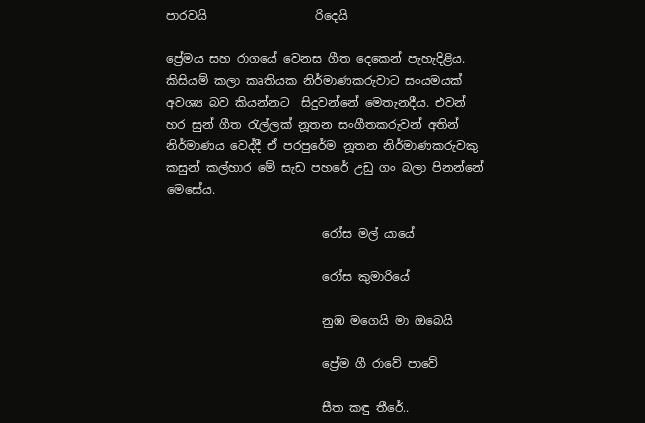පාරවයි                  රිදෙයි

ප්‍රේමය සහ රාගයේ වෙනස ගීත දෙකෙන් පැහැදිළිය. කිසියම් කලා කෘතියක නිර්මාණකරුවාට සංයමයක් අවශ්‍ය බව කියන්නට  සිදුවන්නේ මෙතැනදීය. එවන් හර සුන් ගීත රැල්ලක් නූතන සංගීතකරුවන් අතින් නිර්මාණය වෙද්දී ඒ පරපුරේම නූතන නිර්මාණකරුවකු කසුන් කල්හාර මේ සැඩ පහරේ උඩු ගං බලා පිනන්නේ මෙසේය.

                          රෝස මල් යායේ

                          රෝස කුමාරියේ

                          නුඹ මගෙයි මා ඔබෙයි

                          ප්‍රේම ගී රාවේ පාවේ

                          සීත කඳු තීරේ..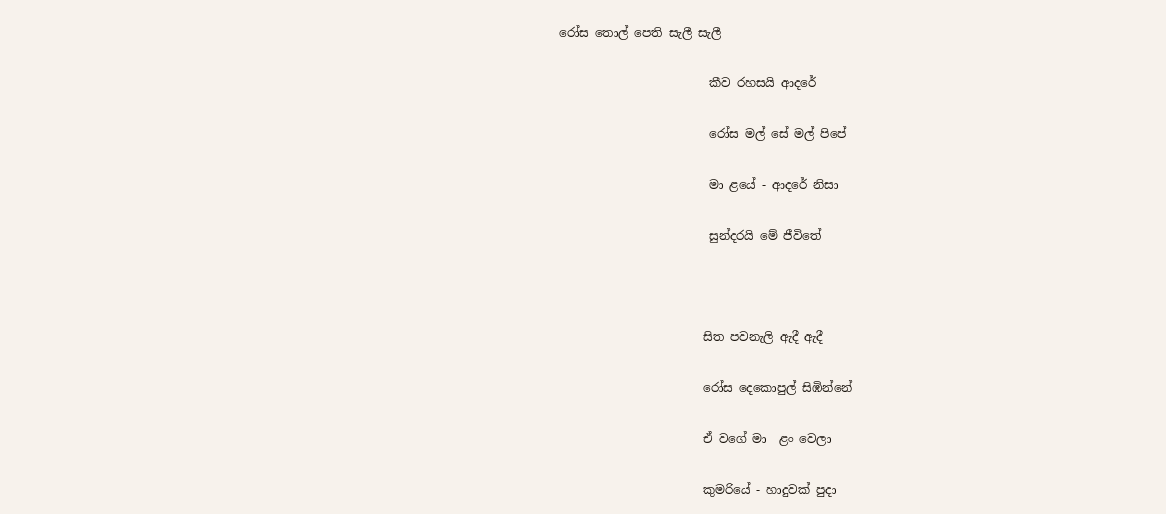රෝස තොල් පෙති සැලී සැලී

                         කීව රහසයි ආදරේ

                         රෝස මල් සේ මල් පිපේ

                         මා ළයේ - ආදරේ නිසා

                         සුන්දරයි මේ ජීවිතේ



                        සිත පවනැලි ඇදී ඇදී

                        රෝස දෙකොපුල් සිඹින්නේ

                        ඒ වගේ මා  ළං වෙලා

                        කුමරියේ - හාදුවක් පුදා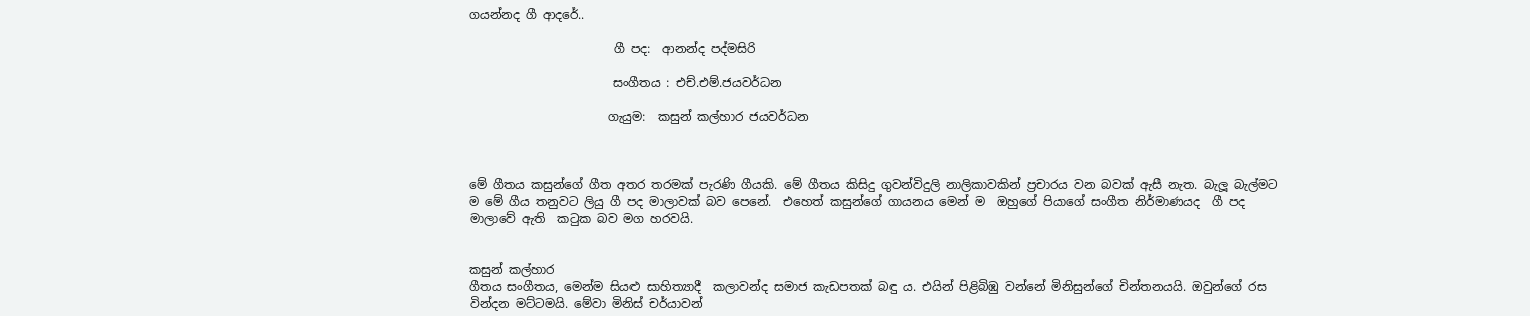ගයන්නද ගී ආදරේ..

                        ගී පද:  ආනන්ද පද්මසිරි

                        සංගීතය : එච්.එම්.ජයවර්ධන

                       ගැයුම:  කසුන් කල්හාර ජයවර්ධන



මේ ගීතය කසුන්ගේ ගීත අතර තරමක් පැරණි ගීයකි. මේ ගීතය කිසිදු ගුවන්විදුලි නාලිකාවකින් ප්‍රචාරය වන බවක් ඇසී නැත. බැලූ බැල්මට ම මේ ගීය තනුවට ලියු ගී පද මාලාවක් බව පෙනේ.  එහෙත් කසුන්ගේ ගායනය මෙන් ම  ඔහුගේ පියාගේ සංගීත නිර්මාණයද  ගී පද මාලාවේ ඇති  කටුක බව මග හරවයි.


කසුන් කල්හාර
ගීතය සංගීතය, මෙන්ම සියළු සාහිත්‍යාදී  කලාවන්ද සමාජ කැඩපතක් බඳු ය. එයින් පිළිබිඹු වන්නේ මිනිසුන්ගේ චින්තනයයි. ඔවුන්ගේ රස වින්දන මට්ටමයි. මේවා මිනිස් චර්යාවන්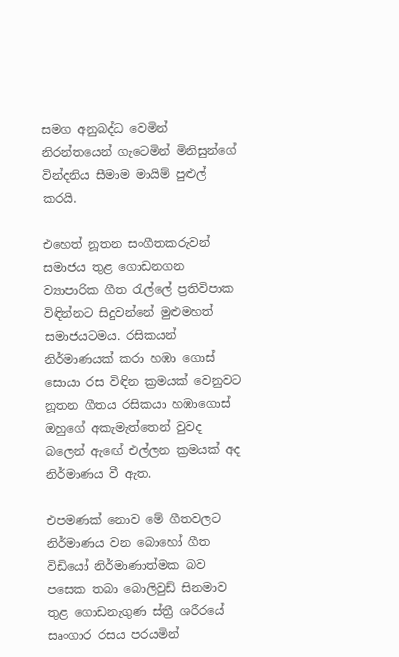සමග අනුබද්ධ වෙමින් නිරන්තයෙන් ගැටෙමින් මිනිසුන්ගේ වින්දනිය සීමාම මායිම් පුළුල් කරයි.

එහෙත් නූතන සංගීතකරුවන් සමාජය තුළ ගොඩනගන ව්‍යාපාරික ගීත රැල්ලේ ප්‍රතිවිපාක විඳින්නට සිදුවන්නේ මුළුමහත් සමාජයටමය. රසිකයන් නිර්මාණයක් කරා හඹා ‍ගොස් සොයා රස විඳින ක්‍රමයක් වෙනුවට නූතන ගීතය රසිකයා හඹාගොස් ඔහුගේ අකැමැත්තෙන් වුවද බලෙන් ඇ‍ඟේ එල්ලන ක්‍රමයක් අද නිර්මාණය වී ඇත.

එපමණක් නොව මේ ගීතවලට  නිර්මාණය වන බොහෝ ගීත විඩියෝ නිර්මාණාත්මක බව පසෙක තබා බොලිවුඩ් සිනමාව තුළ ගොඩනැගුණ ස්ත්‍රී ශරීරයේ සෘංගාර රසය පරයමින්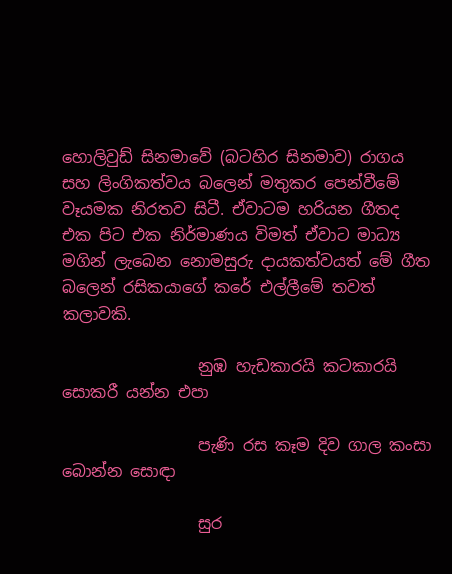හොලිවුඩ් සිනමාවේ (බටහිර සිනමාව) රාගය සහ ලිංගිකත්වය බලෙන් මතුකර පෙන්වීමේ වෑයමක නිරතව සිටී. ඒවාටම හරියන ගීතද එක පිට එක නිර්මාණය විමත් ඒවාට මාධ්‍ය මගින් ලැබෙන නොමසුරු දායකත්වයත් මේ ගීත බලෙන් රසිකයාගේ කරේ එල්ලීමේ තවත් කලාවකි.

                 නුඹ හැඩකාරයි කටකාරයි සොකරී යන්න එපා‍

                 පැණි රස කෑම දිව ගාල කංසා බොන්න සොඳා

                 සුර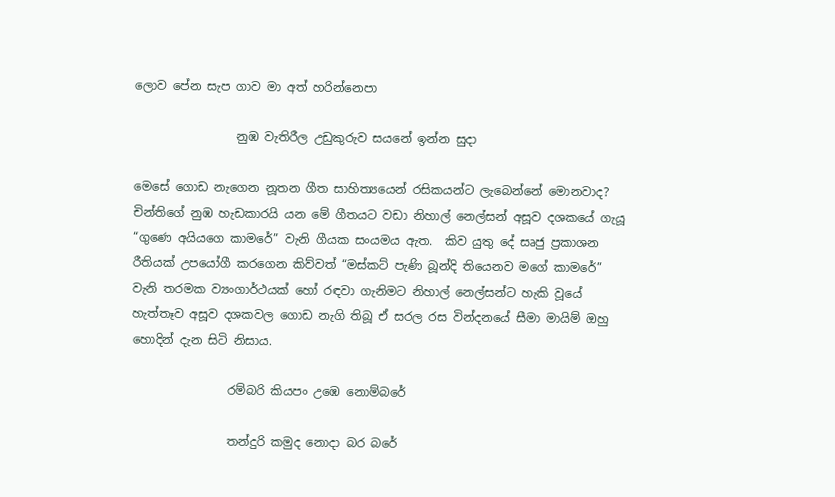ලොව පේන සැප ගාව මා අත් හරින්නෙපා

                 නුඹ වැතිරීල උඩුකුරුව සයනේ ඉන්න සුදා

මෙසේ ගොඩ නැගෙන නූතන ගීත සාහිත්‍යයෙන් රසිකයන්ට ලැබෙන්නේ මොනවාද? චින්තිගේ නුඹ හැඩකාරයි යන මේ ගීතයට වඩා නිහාල් නෙල්සන් අසූව දශකයේ ගැයූ “ගුණෙ අයියගෙ කාමරේ” වැනි ගීයක සංයමය ඇත.  කිව යුතු දේ සෘජු ප්‍රකාශන රීතියක් උපයෝගී කරගෙන කිව්වත් “මස්කට් පැණි බූන්දි තියෙනව මගේ කාමරේ” වැනි තරමක ව්‍යංගාර්ථයක් හෝ රඳවා ගැනිමට නිහාල් නෙල්සන්ට හැකි වූයේ හැත්තෑව අසූව දශකවල ගොඩ නැගි තිබූ ඒ සරල රස වින්දනයේ සීමා මායිම් ඔහු හොදින් දැන සිටි නිසාය.

                රම්බරි කියපං උඹෙ නොම්බරේ

                තන්දුරි කමුද නොදා බර බරේ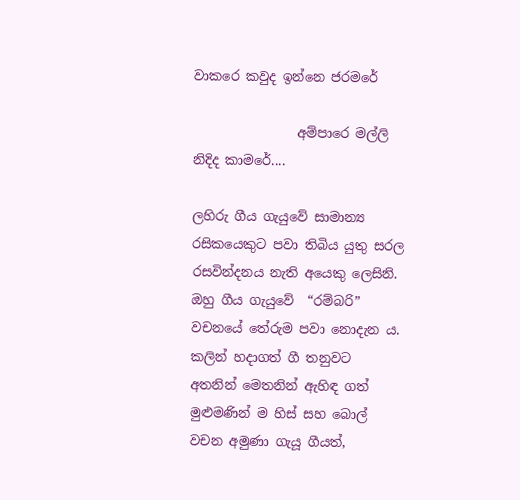වාකරෙ කවුද ඉන්නෙ ජරමරේ

                අම්පාරෙ මල්ලි නිදිද කාමරේ....

ලහිරු ගීය ගැයුවේ සාමාන්‍ය රසිකයෙකුට පවා තිබිය යුතු සරල රසවින්දනය නැති අයෙකු ලෙසිනි. ඔහු ගීය ගැයුවේ  “රම්බරි” වචනයේ තේරුම පවා නොදැන ය. කලින් හදාගත් ගී තනුවට අතනින් මෙතනින් ඇහිඳ ගත් මුළුමණින් ම හිස් සහ බොල් වචන අමුණා ගැයූ ගීයත්,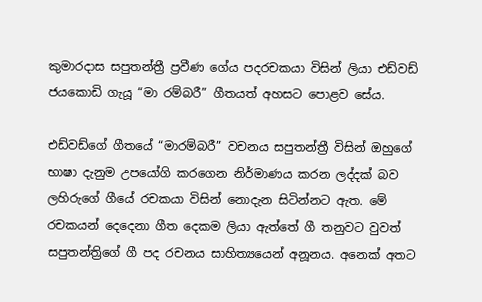කුමාරදාස සපුතන්ත්‍රී ප්‍රවීණ ගේය පදරචකයා විසින් ලියා එඩ්වඩ් ජයකොඩි ගැයූ “මා රම්බරී” ගීතයත් අහසට පොළව සේය.

එඩ්වඩ්ගේ ගීතයේ “මාරම්බරී” වචනය සපුතන්ත්‍රී විසින් ඔහුගේ භාෂා දැනුම උපයෝගි කරගෙන නිර්මාණය කරන ලද්දක් බව ලහිරුගේ ගීයේ රචකයා විසින් නොදැන සිටින්නට ඇත. මේ රචකයන් දෙදෙනා ගීත දෙකම ලියා ඇත්තේ ගී තනුවට වුවත් සපුතන්ත්‍රිගේ ගී පද රචනය සාහිත්‍යයෙන් අනූනය. අනෙක් අතට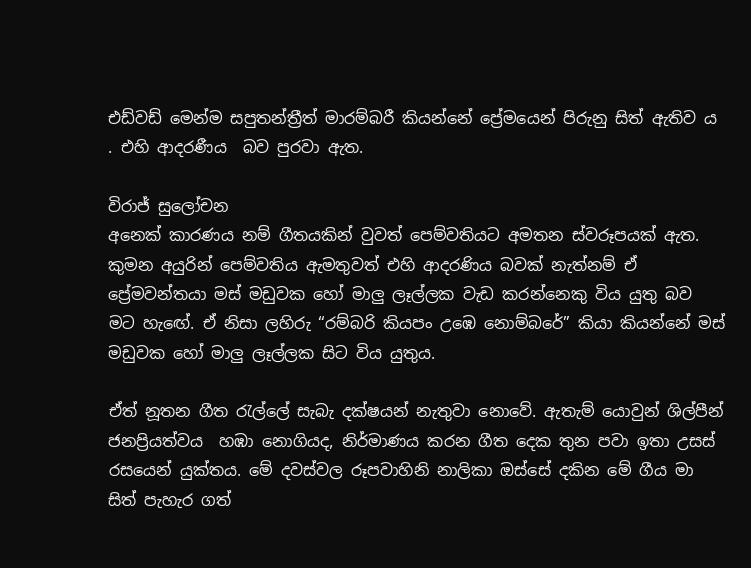එඩ්වඩ් මෙන්ම සපුතන්ත්‍රීත් මාරම්බරී කියන්නේ ප්‍රේමයෙන් පිරුනු සිත් ඇතිව ය . එහි ආදරණීය  බව පුරවා ඇත.

විරාජ් සුලෝචන
අනෙක් කාරණය නම් ගීතයකින් වුවත් පෙම්වතියට අමතන ස්වරූපයක් ඇත. කුමන අයුරින් පෙම්වතිය ඇමතුවත් එහි ආදරණිය බවක් නැත්නම් ඒ ප්‍රේමවන්තයා මස් මඩුවක හෝ මාලු ලෑල්ලක වැඩ කරන්නෙකු විය යුතු බව  මට හැ‍‍ඟේ. ඒ නිසා ලහිරු “රම්බරි කියපං උඹෙ නොම්බරේ” කියා කියන්නේ මස් මඩුවක හෝ මාලු ලෑල්ලක සිට විය යුතුය.

ඒත් නූතන ගීත රැල්ලේ සැබැ දක්ෂයන් නැතුවා නොවේ. ඇතැම් යොවුන් ශිල්පීන් ජනප්‍රියත්වය  හඹා නොගියද, නිර්මාණය කරන ගීත දෙක තුන පවා ඉතා උසස් රසයෙන් යුක්තය. මේ දවස්වල රූපවාහිනි නාලිකා ඔස්සේ දකින මේ ගීය මා සිත් පැහැර ගත්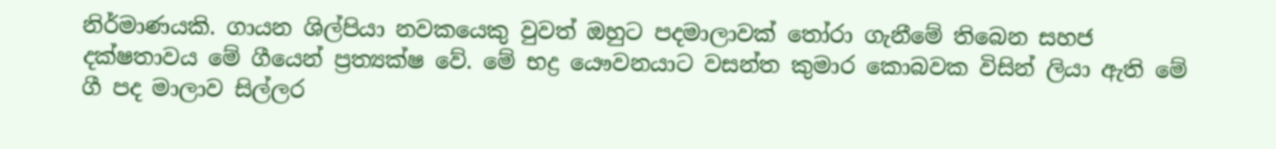නිර්මාණයකි. ගායන ශිල්පියා නවකයෙකු වුවත් ඔහුට පදමාලාවක් තෝරා ගැනීමේ තිබෙන සහජ දක්ෂතාවය මේ ගීයෙන් ප්‍රත්‍යක්ෂ වේ. මේ භද්‍ර යෞවනයාට වසන්ත කුමාර කොබවක විසින් ලියා ඇති මේ ගී පද මාලාව සිල්ලර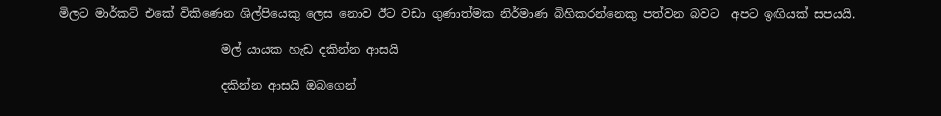මිලට මාර්කට් එකේ වි‍කිණෙන ශිල්පියෙකු ලෙස නොව ඊට වඩා ගුණාත්මක නිර්මාණ බිහිකරන්නෙකු පත්වන බවට  අපට ඉඟියක් සපයයි.

                           මල් යායක හැඩ දකින්න ආසයි

                           දකින්න ආසයි ඔබගෙන්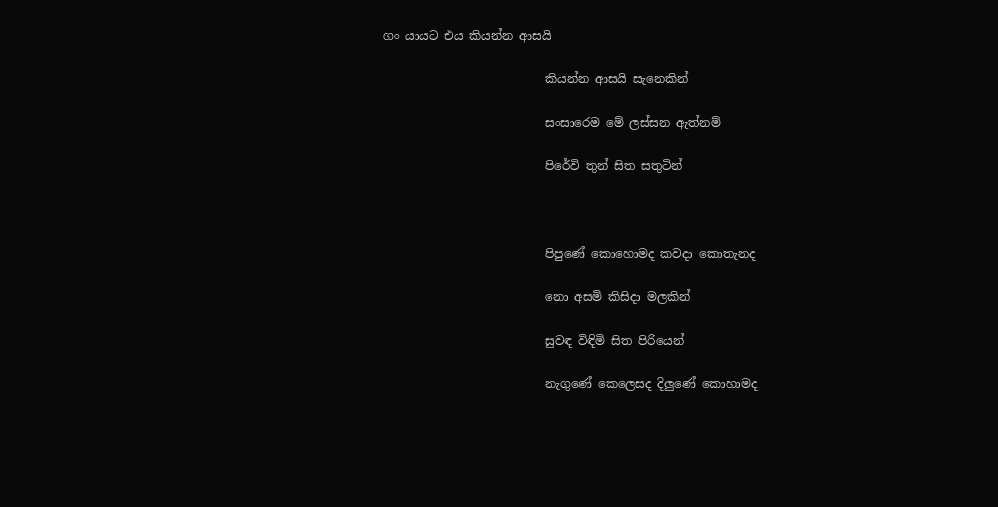ගං යායට එය කියන්න ආසයි

                           කියන්න ආසයි සැනෙකින්

                           සංසාරෙම මේ ලස්සන ඇත්නම්

                           පිරේවි තුන් සිත සතුටින්



                           පිපුණේ කොහොමද කවදා කොතැනද

                           නො අසමි කිසිදා මලකින්

                           සුවඳ විඳිමි සිත පිරියෙන්

                           නැගුණේ කෙලෙසද දිලුණේ කොහාමද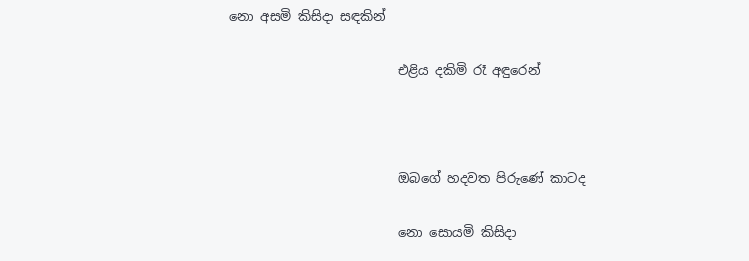නො අසමි කිසිදා සඳකින්

                          එළිය දකිමි රෑ අඳුරෙන්



                          ඔබගේ හදවත පි‍රුණේ කාටද

                          නො සොයමි කිසිදා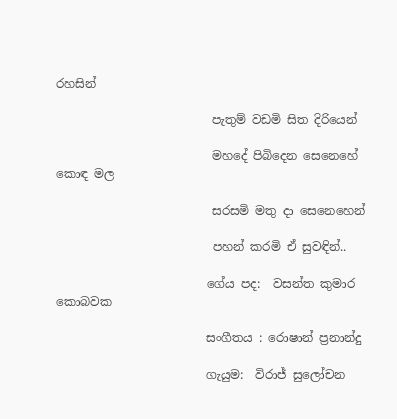රහසින්

                          පැතුම් වඩමි සිත දිරියෙන්

                          මහදේ පිබිදෙන සෙනෙහේ කොඳ මල

                          සරසමි මතු දා සෙනෙහෙන්

                          පහන් කරමි ඒ සුවඳින්..

                         ගේය පද:  වසන්ත කුමාර කොබවක

                         සංගීතය : රොෂාන් ප්‍රනාන්දු

                         ගැයුම:  විරාජ් සුලෝචන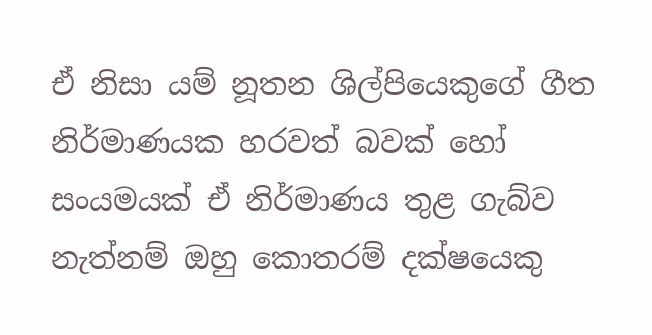ඒ නිසා යම් නූතන ශිල්පියෙකුගේ ගීත නිර්මාණයක හරවත් බවක් හෝ සංයමයක් ඒ නිර්මාණය තුළ ගැබ්ව නැත්නම් ඔහු කොතරම් දක්ෂයෙකු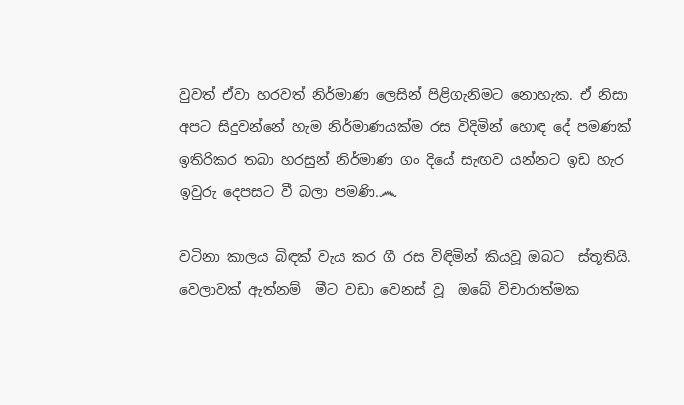වුවත් ඒවා හරවත් නිර්මාණ ලෙසින් පිළිගැනිමට නොහැක. ඒ නිසා අපට සිදුවන්නේ හැම නිර්මාණයක්ම රස විදිමින් හොඳ දේ පමණක් ඉතිරිකර තබා හරසුන් නිර්මාණ ගං දියේ සැඟව යන්නට ඉඩ හැර ඉවුරු දෙපසට වී බලා පමණි.෴

වටිනා කාලය බිඳක් වැය කර ගී රස විඳිමින් කියවූ ඔබට  ස්තූතියි. වෙලාවක් ඇත්නම්  මීට වඩා වෙනස් වූ  ඔබේ විචාරාත්මක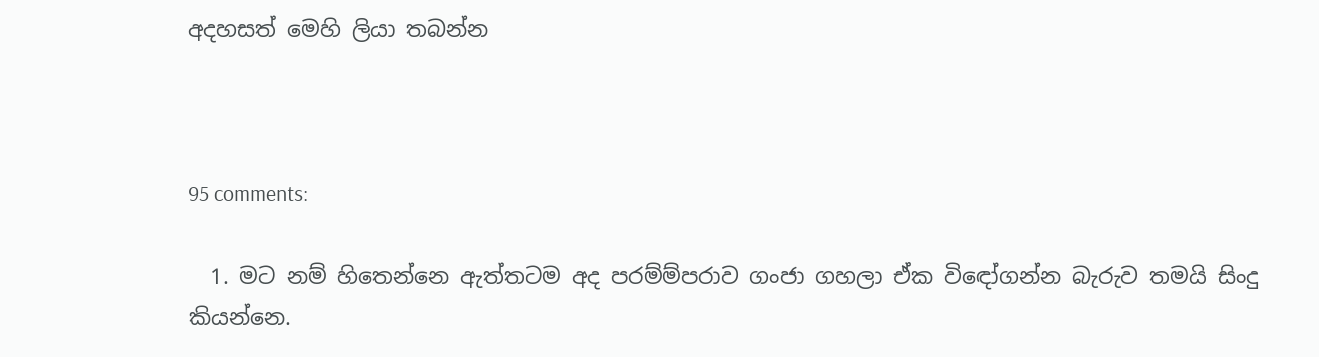අදහසත් මෙහි ලියා තබන්න



95 comments:

  1. මට නම් හිතෙන්නෙ ඇත්තටම අද පරම්ම්පරාව ගංජා ගහලා ඒක විඳෝගන්න බැරුව තමයි සිංදු කියන්නෙ.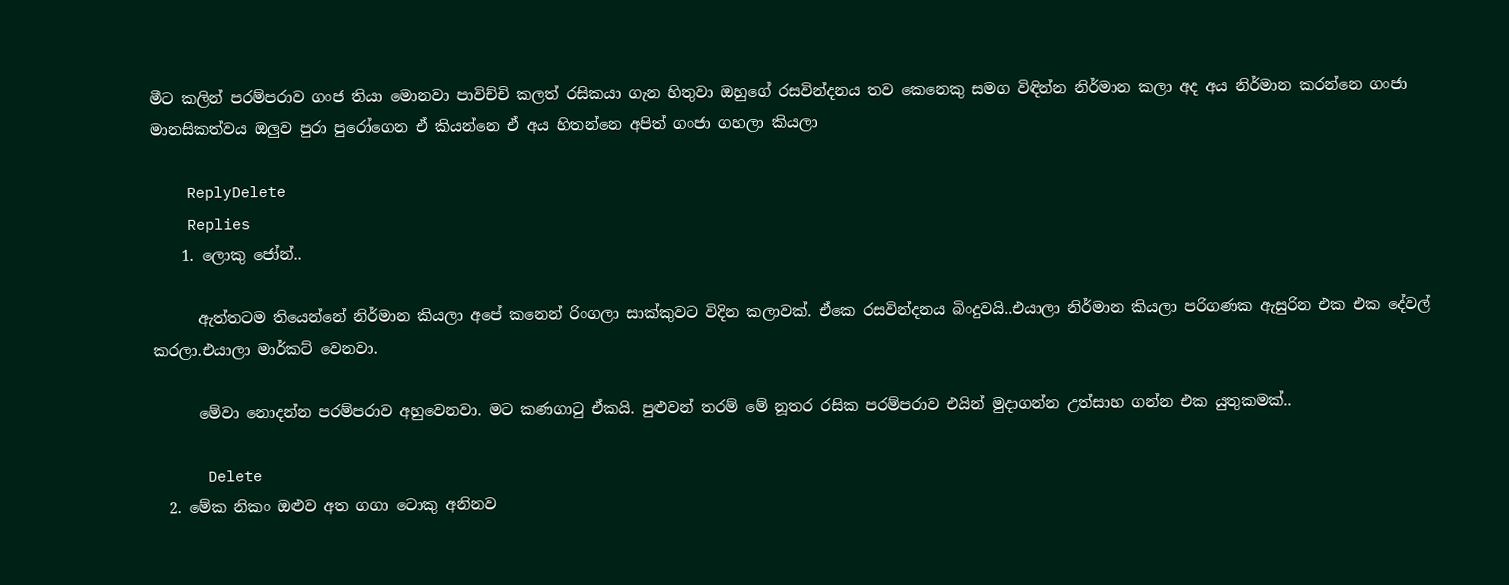මීට කලින් පරම්පරාව ගංජ තියා මොනවා පාවිච්චි කලත් රසිකයා ගැන හිතුවා ඔහුගේ රසවින්දනය තව කෙනෙකු සමග විඳින්න නිර්මාන කලා අද අය නිර්මාන කරන්නෙ ගංජා මානසිකත්වය ඔලුව පුරා පුරෝගෙන ඒ කියන්නෙ ඒ අය හිතන්නෙ අපිත් ගංජා ගහලා කියලා

    ReplyDelete
    Replies
    1. ලොකු ජෝන්..

      ඇත්තටම තියෙන්නේ නිර්මාන කියලා අපේ කනෙන් රිංගලා සාක්කුවට විදින කලාවක්. ඒකෙ රසවින්දනය බිංදුවයි..එයාලා නිර්මාන කියලා පරිගණක ඇසුරින එක එක දේවල් කරලා‍.එයාලා මාර්කට් වෙනවා.

      මේවා නොදන්න පරම්පරාව අහුවෙනවා. මට කණගාටු ඒකයි. පුළුවන් තරම් මේ නූතර රසික පරම්පරාව එයින් මුදාගන්න උත්සාහ ගන්න එක යුතුකමක්..

      Delete
  2. මේක නිකං ඔළුව අත ගගා ටොකු අනිනව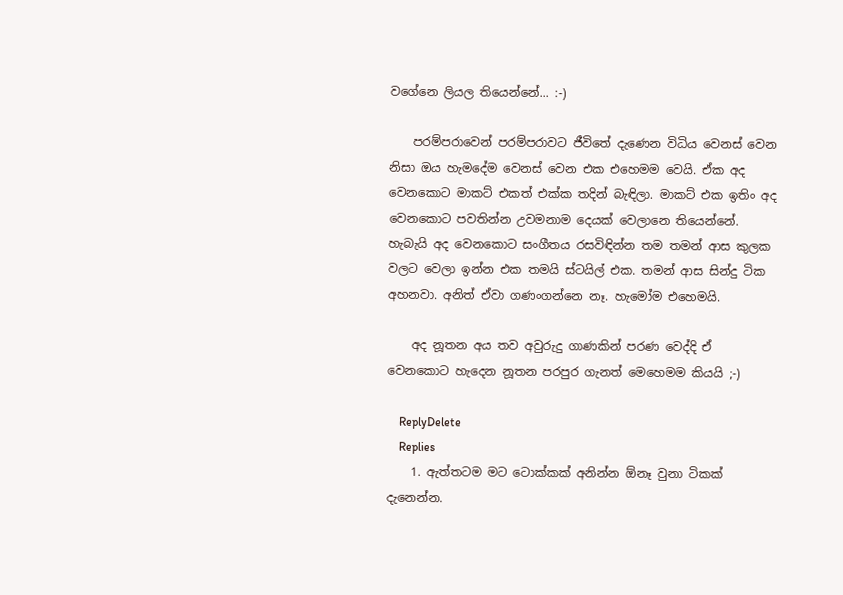වගේනෙ ලියල තියෙන්නේ... :-)

    පරම්පරාවෙන් පරම්පරාවට ජීවිතේ දැණෙන විධිය වෙනස් වෙන නිසා ඔය හැමදේම වෙනස් වෙන එක එහෙමම වෙයි. ඒක අද වෙනකොට මාකට් එකත් එක්ක තදින් බැඳිලා. මාකට් එක ඉතිං අද වෙනකොට පවතින්න උවමනාම දෙයක් වෙලානෙ තියෙන්නේ. හැබැයි අද වෙනකොට සංගීතය රසවිඳින්න තම තමන් ආස කුලක වලට වෙලා ඉන්න එක තමයි ස්ටයිල් එක. තමන් ආස සින්දු ටික අහනවා. අනිත් ඒවා ගණංගන්නෙ නෑ. හැමෝම එහෙමයි.

    අද නූතන අය තව අවුරුදු ගාණකින් පරණ වෙද්දි ඒ වෙනකොට හැ‍දෙන නූතන පරපුර ගැනත් මෙහෙමම කියයි ;-)

    ReplyDelete
    Replies
    1. ඇත්තටම මට ටොක්කක් අනින්න ඕනෑ වුනා ටිකක් දැනෙන්න.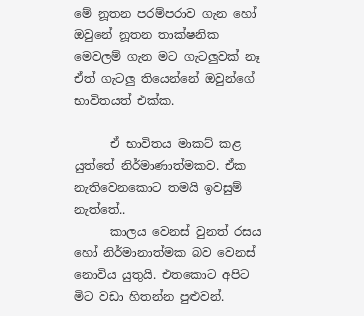මේ නූතන පරම්පරාව ගැන හෝ ඔවුනේ නූතන තාක්ෂනික මෙවලම් ගැන මට ගැටලුවක් නෑ ඒත් ගැටලු තියෙන්නේ ඔවුන්ගේ භාවිතයත් එක්ක.

      ඒ භාවිතය මාකට් කළ යුත්තේ නිර්මාණාත්මකව. ඒක නැතිවෙනකොට තමයි ඉවසුම් නැත්තේ..
      කාලය වෙනස් වුනත් රසය හෝ නිර්මානාත්මක බව වෙනස් නොවිය යුතුයි. එතකොට අපිට මිට වඩා හිතන්න පුළුවන්.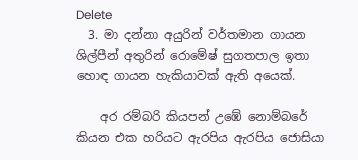Delete
  3. මා දන්නා අයුරින් වර්තමාන ගායන ශිල්පීන් අතුරින් රොමේෂ් සුගතපාල ඉතා හොඳ ගායන හැකියාවක් ඇති අයෙක්.

    අර රම්බරි කියපන් උඹේ නොම්බරේ කියන එක හරියට ඇරපිය ඇරපිය ජොසියා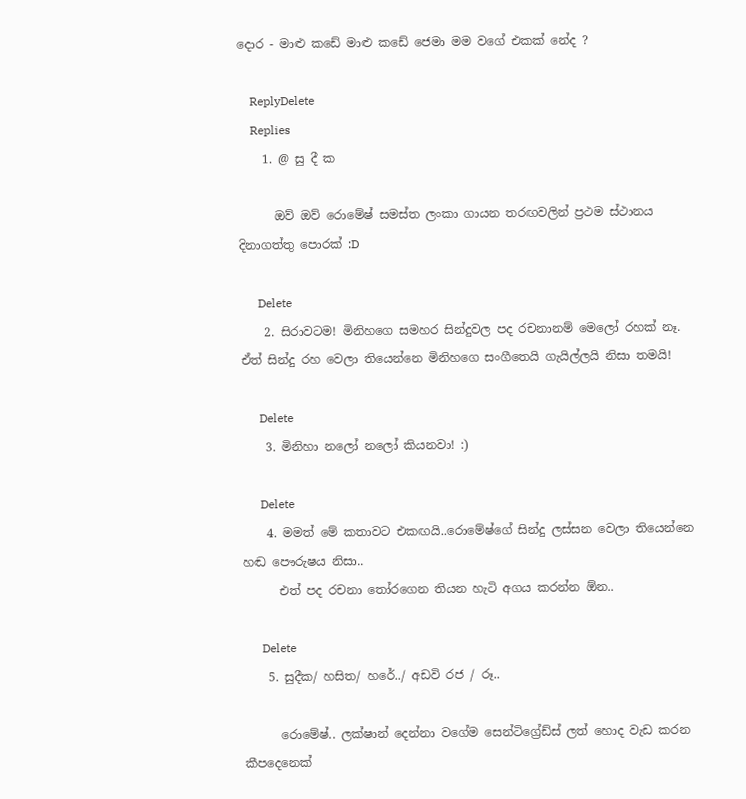දොර - මාළු කඩේ මාළු කඩේ ජෙමා මම වගේ එකක් නේද ?

    ReplyDelete
    Replies
    1. @ සු දී ක

      ඔව් ඔව් රොමේෂ් සමස්ත ලංකා ගායන තරඟවලින් ප්‍රථම ස්ථානය දිනාගත්තු පොරක් :D

      Delete
    2. සිරාවටම! මිනිහගෙ සමහර සින්දුවල පද රචනානම් මෙලෝ රහක් නෑ. ඒත් සින්දු රහ වෙලා තියෙන්නෙ මිනිහගෙ සංගීතෙයි ගැයිල්ලයි නිසා තමයි!

      Delete
    3. මිනිහා නලෝ නලෝ කියනවා! :)

      Delete
    4. මමත් මේ කතාවට එකඟයි..රොමේෂ්ගේ සින්දු ලස්සන වෙලා තියෙන්නෙ හඬ පෞරුෂය නිසා..
      එත් පද රචනා තෝරගෙන තියන හැටි අගය කරන්න ඕන..

      Delete
    5. සුදීක/ හසිත/ හරේ../ අඩවි රජ / රූ..

      රොමේෂ්.. ලක්ෂාන් දෙන්නා වගේම සෙන්ටිග්‍රේඩ්ස් ලත් හොද වැඩ කරන කීපදෙනෙක්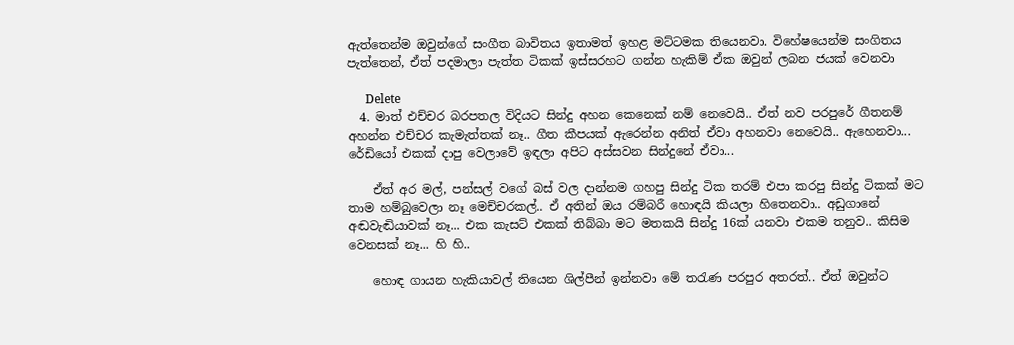ඇත්තෙන්ම ඔවුන්ගේ සංගීත බාවිතය ඉතාමත් ඉහළ මට්ටමක තියෙනවා. විහේෂයෙන්ම සංගිතය පැත්තෙන්, ඒත් පදමාලා පැත්ත ටිකක් ඉස්සරහට ගන්න හැකිම් ඒක ඔවුන් ලබන ජයක් වෙනවා

      Delete
  4. මාත් එච්චර බරපතල විදියට සින්දු අහන කෙනෙක් නම් නෙවෙයි.. ඒත් නව පරපුරේ ගීතනම් අහන්න එච්චර කැමැත්තක් නෑ.. ගීත කීපයක් ඇරෙන්න අනිත් ඒවා අහනවා නෙවෙයි.. ඇහෙනවා... රේඩියෝ එකක් දාපු වෙලාවේ ඉඳලා අපිට අස්සවන සින්දුනේ ඒවා...

    ඒත් අර මල්, පන්සල් වගේ බස් වල දාන්නම ගහපු සින්දු ටික තරම් එපා කරපු සින්දු ටිකක් මට තාම හම්බුවෙලා නෑ මෙච්චරකල්.. ඒ අතින් ඔය රම්බරී හොඳයි කියලා හිතෙනවා.. අඩුගානේ අඬවැඬියාවක් නෑ... එක කැසට් එකක් තිබ්බා මට මතකයි සින්දු 16ක් යනවා එකම තනුව.. කිසිම වෙනසක් නෑ... හි හි..

    හොඳ ගායන හැකියාවල් තියෙන ශිල්පීන් ඉන්නවා මේ තරැණ පරපුර අතරත්.. ඒත් ඔවුන්ට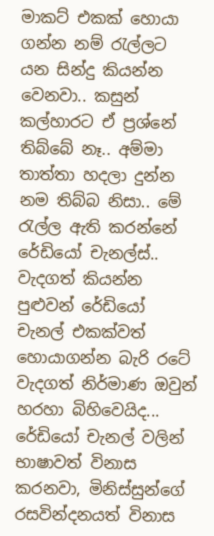මාකට් එකක් හොයා ගන්න නම් රැල්ලට යන සින්දු කියන්න වෙනවා.. කසුන් කල්හාරට ඒ ප්‍රශ්නේ තිබ්බේ නෑ.. අම්මා තාත්තා හදලා දුන්න නම තිබ්බ නිසා.. මේ රැල්ල ඇති කරන්නේ රේඩියෝ චැනල්ස්.. වැදගත් කියන්න පුළුවන් රේඩියෝ චැනල් එකක්වත් හොයාගන්න බැරි රටේ වැදගත් නිර්මාණ ඔවුන් හරහා බිහිවෙයිද... රේඩියෝ චැනල් වලින් භාෂාවත් විනාස කරනවා, මිනිස්සුන්ගේ රසවින්දනයත් විනාස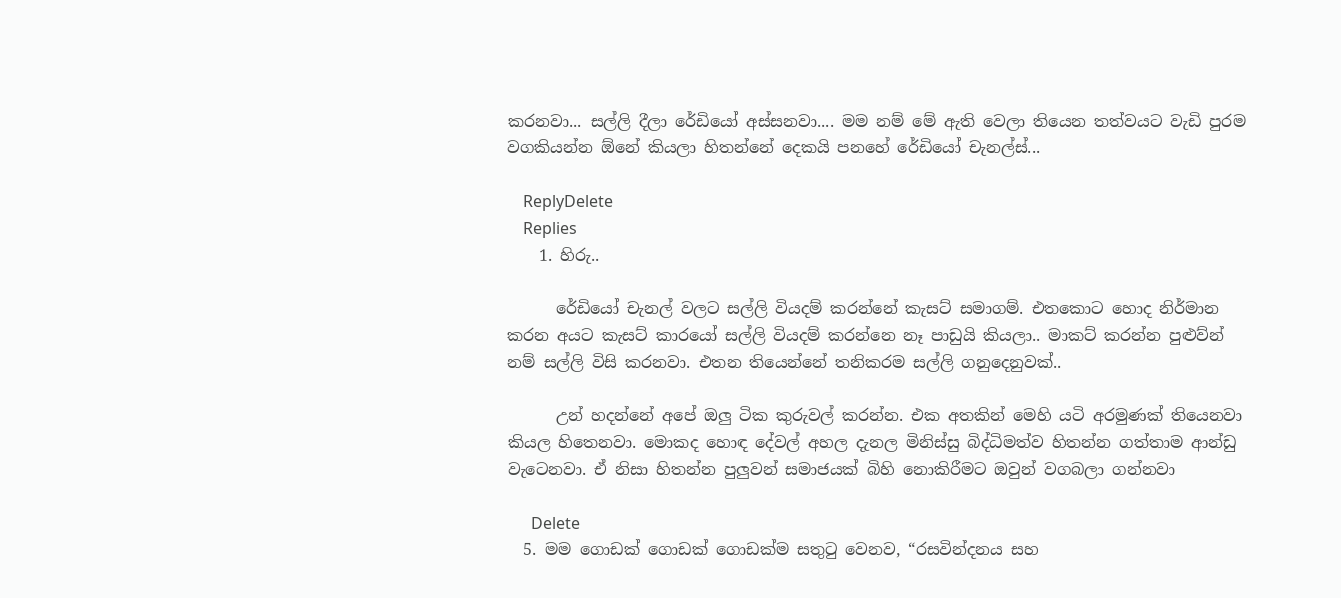කරනවා... සල්ලි දීලා රේඩියෝ අස්සනවා.... මම නම් මේ ඇති වෙලා තියෙන තත්වයට වැඩි පුරම වගකියන්න ඕනේ කියලා හිතන්නේ දෙකයි පනහේ රේඩියෝ චැනල්ස්...

    ReplyDelete
    Replies
    1. හිරු..

      රේඩියෝ චැනල් වලට සල්ලි වියදම් කරන්නේ කැසට් සමාගම්. එතකොට හොද නිර්මාන කරන අයට කැසට් කාරයෝ සල්ලි වියදම් කරන්නෙ නෑ පාඩුයි කියලා.. මාකට් කරන්න පුළුව්න් නම් සල්ලි විසි කරනවා. එතන තියෙන්නේ තනිකරම සල්ලි ගනුදෙනුවක්..

      උන් හදන්නේ අපේ ඔලු ටික කුරුවල් කරන්න. එක අතකින් මෙහි යටි අරමුණක් තියෙනවා කියල හිතෙනවා. මොකද හොඳ දේවල් අහල දැනල මිනිස්සු බිද්ධිමත්ව හිතන්න ගත්තාම ආන්ඩු වැටෙනවා. ඒ නිසා හිතන්න පුලුවන් සමාජයක් බිහි නොකිරීමට ඔවුන් වගබලා ගන්නවා

      Delete
  5. මම ගොඩක් ගොඩක් ගොඩක්ම සතුටු වෙනව, “රසවින්දනය සහ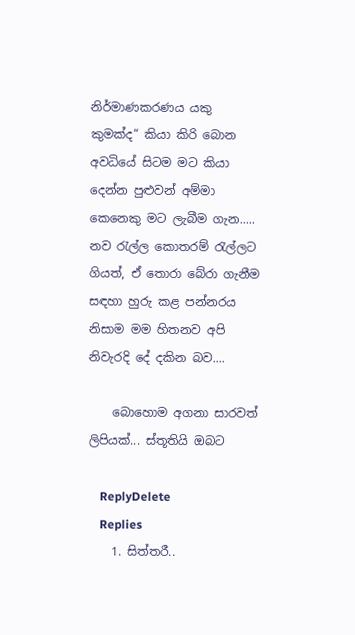නිර්මාණකරණය යකු කුමක්ද“ කියා කිරි බොන අවධියේ සිටම මට කියා දෙන්න පුළුවන් අම්මා කෙනෙකු මට ලැබීම ගැන..... නව රැල්ල කොතරම් රැල්ලට ගියත්, ඒ තොරා බේරා ගැනීම සඳහා හුරු කළ පන්නරය නිසාම මම හිතනව අපි නිවැරදි දේ දකින බව....

    බොහොම අගනා සාරවත් ලිපියක්... ස්තූතියි ඔබට

    ReplyDelete
    Replies
    1. සිත්තරී..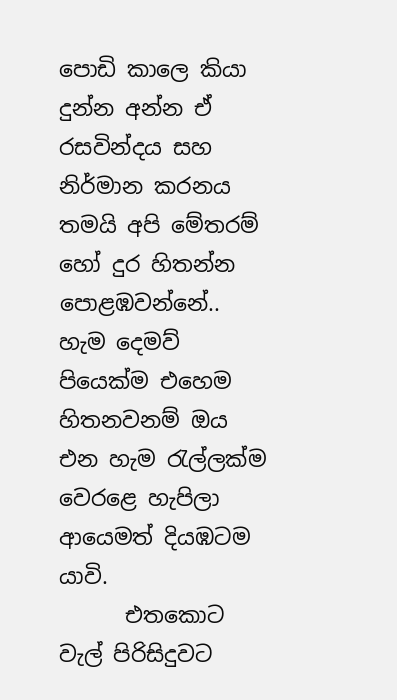පොඩි කාලෙ කියා දුන්න අන්න ඒ රසවින්දය සහ නිර්මාන කරනය තමයි අපි මේතරම් හෝ දුර හිතන්න පොළඹවන්නේ.. හැම දෙමව් පියෙක්ම එහෙම හිතනවනම් ඔය එන හැම රැල්ලක්ම වෙරළෙ හැපිලා ආයෙමත් දියඹටම යාවි.
      එතකොට වැල් පිරිසිදුවට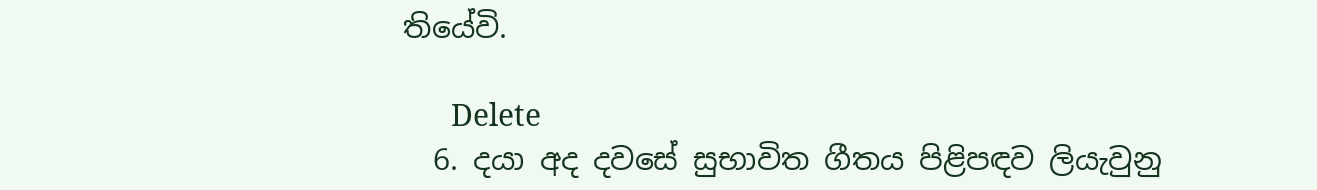තියේවි.

      Delete
  6. දයා අද දවසේ සුභාවිත ගීතය පිළිපඳව ලියැවුනු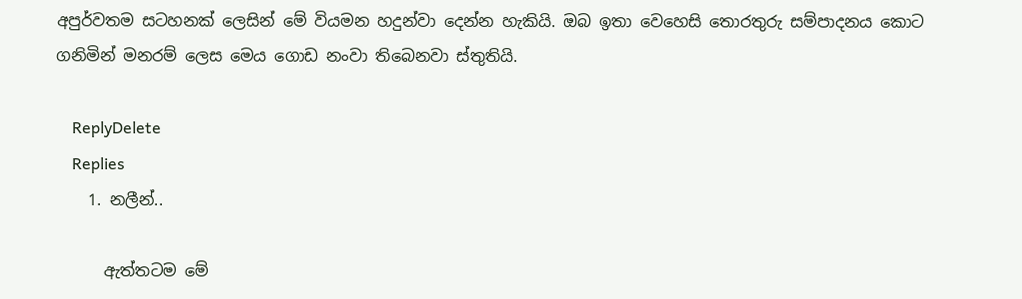අපුර්වතම සටහනක් ලෙසින් මේ වියමන හදුන්වා දෙන්න හැකියි. ඔබ ඉතා වෙහෙසි තොරතුරු සම්පාදනය කොට ගනිමින් මනරම් ලෙස මෙය ගොඩ නංවා තිබෙනවා ස්තුතියි.

    ReplyDelete
    Replies
    1. නලීන්..

      ඇත්තටම මේ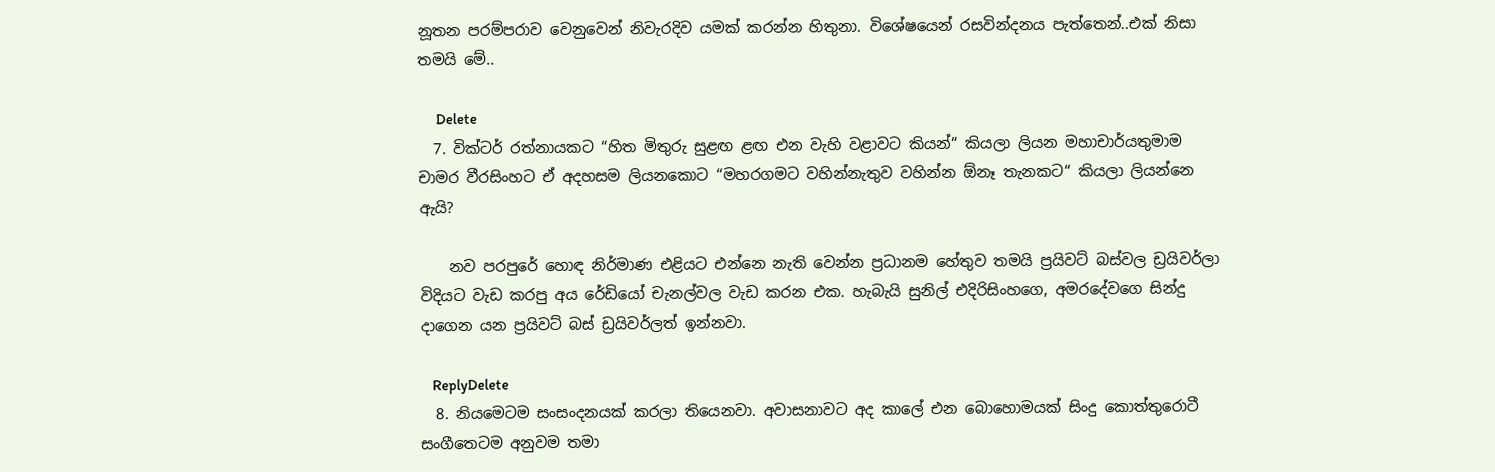නූතන පරම්පරාව වෙනුවෙන් නිවැරදිව යමක් කරන්න හිතුනා. විශේෂයෙන් රසවින්දනය පැත්තෙන්..එක් නිසා තමයි මේ..

      Delete
  7. වික්ටර් රත්නායකට “හිත මිතුරු සුළඟ ළඟ එන වැහි වළාවට කියන්“ කියලා ලියන මහාචාර්යතුමාම චාමර වීරසිංහට ඒ අදහසම ලියනකොට “මහරගමට වහින්නැතුව වහින්න ඕනෑ තැනකට“ කියලා ලියන්නෙ ඇයි?

    නව පරපුරේ හොඳ නිර්මාණ එළියට එන්නෙ නැති වෙන්න ප්‍රධානම හේතුව තමයි ප්‍රයිවට් බස්වල ඩ්‍රයිවර්ලා විදියට වැඩ කරපු අය රේඩියෝ චැනල්වල වැඩ කරන එක. හැබැයි සුනිල් එදිරිසිංහගෙ, අමරදේවගෙ සින්දු දාගෙන යන ප්‍රයිවට් බස් ඩ්‍රයිවර්ලත් ඉන්නවා.

    ReplyDelete
  8. නියමෙටම සංසංදනයක් කරලා තියෙනවා. අවාසනාවට අද කාලේ එන බොහොමයක් සිංදු කොත්තුරොටී සංගීතෙටම අනුවම තමා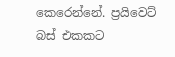කෙරෙන්නේ. ප්‍රයිවෙට් බස් එකකට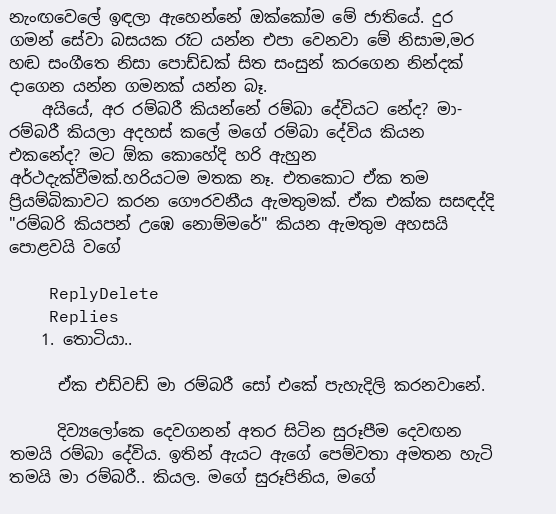නැංඟවෙලේ ඉඳලා ඇහෙන්නේ ඔක්කෝම මේ ජාතියේ. දුර ගමන් සේවා බසයක රෑට යන්න එපා වෙනවා මේ නිසාම,මර හඬ සංගීතෙ නිසා පොඩ්ඩක් සිත සංසුන් කරගෙන නින්දක් දාගෙන යන්න ගමනක් යන්න බෑ.
    අයියේ, අර රම්බරී කියන්නේ රම්බා දේවියට නේද? මා-රම්බරී කියලා අදහස් කලේ මගේ රම්බා දේවිය කියන එකනේද? මට ඕක කොහේදි හරි ඇහුන අර්ථදැක්වීමක්.හරියටම මතක නෑ. එතකොට ඒක තම ප්‍රියම්බිකාවට කරන ගෞරවනීය ඇමතුමක්. ඒක එක්ක සසඳද්දි "රම්බරි කියපන් උඹෙ නොම්මරේ" කියන ඇමතුම අහසයි පොළවයි වගේ

    ReplyDelete
    Replies
    1. තොටියා..

      ඒක එඩ්වඩ් මා රම්බරී සෝ එකේ පැහැදිලි කරනවානේ.

      දිව්‍යලෝකෙ දෙවගනන් අතර සිටින සුරූපීම දෙවඟන තමයි රම්බා ‍දේවිය. ඉතින් ඇයට ඇගේ පෙම්වතා අමතන හැටි තමයි මා රම්බරී.. කියල. මගේ සුරූපිනිය, මගේ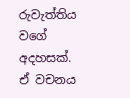රුවැත්තිය වගේ අදහසක්. ඒ වචනය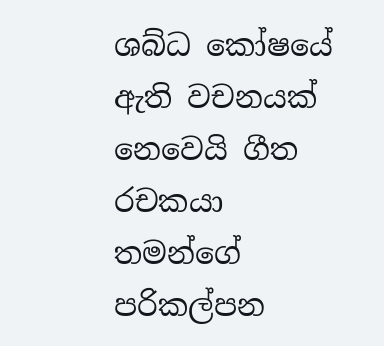ශබ්ධ කෝෂයේ ඇති වචනයක් නෙවෙයි ගීත රචකයා තමන්ගේ පරිකල්පන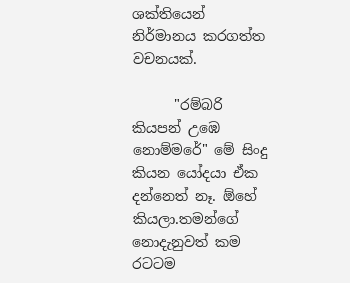ශක්තියෙන් නිර්මානය කරගත්ත වචනයක්.

      "රම්බරි කියපන් උඹෙ නොම්මරේ" මේ සිංදු කියන යෝදයා ඒක දන්නෙත් නෑ. ඕහේ කියලා.තමන්ගේ නොදැනුවත් කම රටටම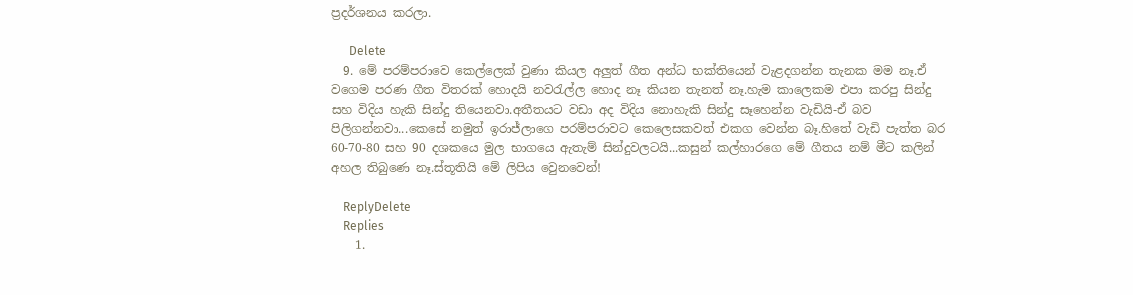ප්‍රදර්ශනය කරලා.

      Delete
  9. මේ පරම්පරාවෙ කෙල්ලෙක් වුණා කියල අලුත් ගීත අන්ධ භක්තියෙන් වැළදගන්න තැනක මම නෑ.ඒ වගෙම පරණ ගීත විතරක් හොදයි නවරැල්ල හොද නෑ කියන තැනත් නෑ.හැම කාලෙකම එපා කරපු සින්දු සහ විදිය හැකි සින්දු තියෙනවා.අතීතයට වඩා අද විදිය නොහැකි සින්දු සෑහෙන්න වැඩියි-ඒ බව පිලිගන්නවා...කෙසේ නමුත් ඉරාජ්ලාගෙ පරම්පරාවට කෙලෙසකවත් එකග වෙන්න බෑ.හිතේ වැඩි පැත්ත බර 60-70-80 සහ 90 දශකයෙ මුල භාගයෙ ඇතැම් සින්දුවලටයි...කසුන් කල්හාරගෙ මේ ගීතය නම් මීට කලින් අහල තිබුණෙ නෑ.ස්තූතියි මේ ලිපිය වෙුනවෙන්!

    ReplyDelete
    Replies
    1.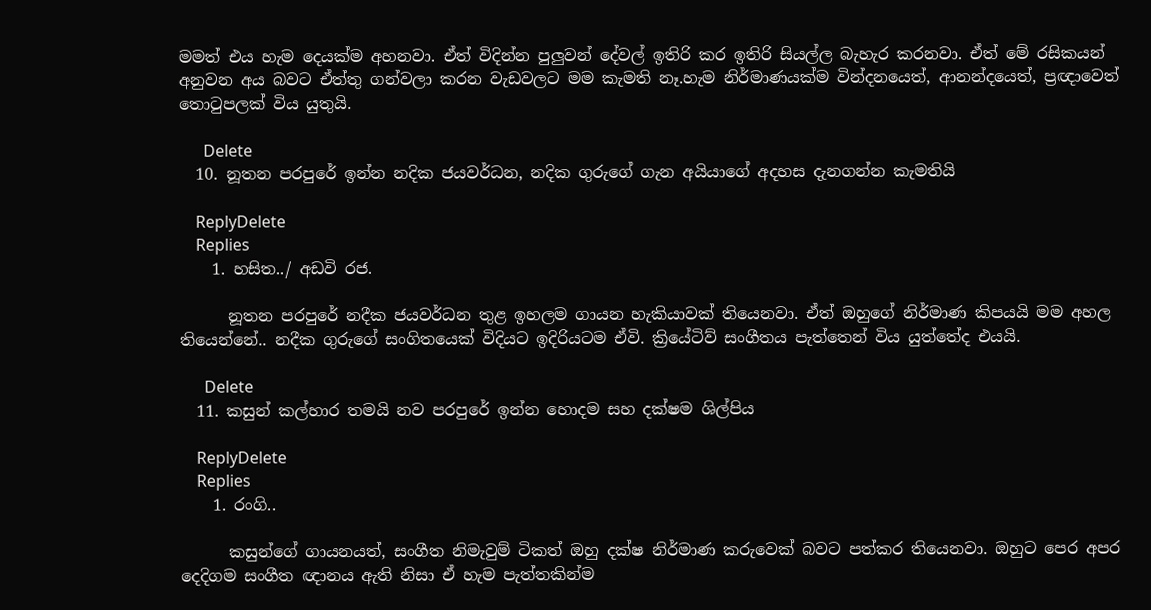මමත් එය හැම දෙයක්ම අහනවා. ඒත් විදින්න පුලුවන් දේවල් ඉතිරි කර ඉතිරි සියල්ල බැහැර කරනවා. ඒත් මේ රසිකයන් අනුවන අය බවට ඒත්තු ගන්වලා කරන වැඩවලට මම කැමති නෑ.හැම නිර්මාණයක්ම වින්දනයෙත්, ආනන්දයෙත්, ප්‍රඥාවෙත් තොටුපලක් විය යුතුයි.

      Delete
  10. නූතන පරපුරේ ඉන්න නදික ජයවර්ධන, නදික ගුරුගේ ගැන අයියාගේ අදහස දැනගන්න කැමතියි

    ReplyDelete
    Replies
    1. හසිත../ අඩවි රජ.

      නූතන පරපුරේ නදීක ජයවර්ධන තුළ ඉහලම ගායන හැකියාවක් තියෙනවා. ඒත් ඔහුගේ නිර්මාණ කිපයයි මම අහල තියෙන්නේ.. නදීක ගුරුගේ සංගිතයෙක් විදියට ඉදිරියටම ඒවි. ක්‍රියේටිව් සංගීතය පැත්තෙන් විය යුත්තේද එයයි.

      Delete
  11. කසුන් කල්හාර තමයි නව පරපුරේ ඉන්න හොදම සහ දක්ෂම ශිල්පිය

    ReplyDelete
    Replies
    1. රංගි..

      කසුන්ගේ ගායනයත්, සංගීත නිමැවුම් ටිකත් ඔහු දක්ෂ නිර්මාණ කරුවෙක් බවට පත්කර තියෙනවා. ඔහුට පෙර අපර දෙදිගම සංගීත ඥානය ඇති නිසා ඒ හැම පැත්තකින්ම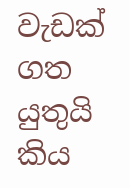වැඩක් ගත යුතුයි කිය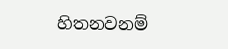හිතනවනම්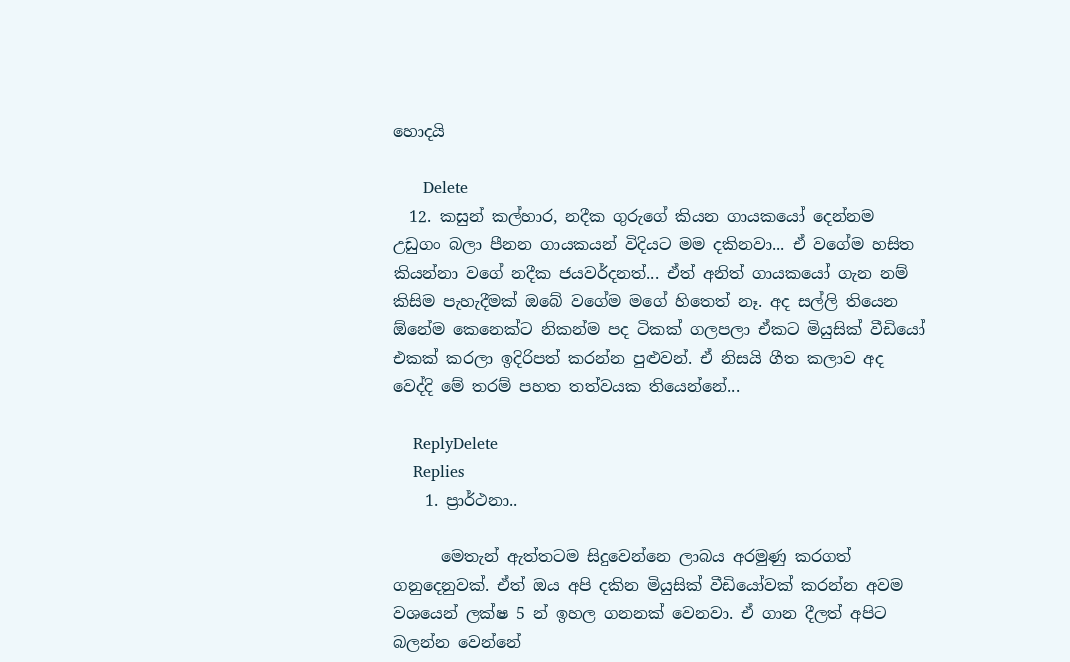හොදයි

      Delete
  12. කසුන් කල්හාර, නදීක ගුරුගේ කියන ගායකයෝ දෙන්නම උඩුගං බලා පීනන ගායකයන් විදියට මම දකිනවා... ඒ වගේම හසිත කියන්නා වගේ නදීක ජයවර්දනත්... ඒත් අනිත් ගායකයෝ ගැන නම් කිසිම පැහැදීමක් ඔබේ වගේම මගේ හිතෙත් නෑ. අද සල්ලි තියෙන ඕනේම කෙනෙක්ට නිකන්ම පද ටිකක් ගලපලා ඒකට මියුසික් වීඩියෝ එකක් කරලා ඉදිරිපත් කරන්න පුළුවන්. ඒ නිසයි ගීත කලාව අද වෙද්දි මේ තරම් පහත තත්වයක තියෙන්නේ...

    ReplyDelete
    Replies
    1. ප්‍රාර්ථනා..

      මෙතැන් ඇත්තටම සිදුවෙන්නෙ ලාබය අරමුණු කරගත් ගනුදෙනුවක්. ඒත් ඔය අපි දකින මියුසික් වීඩියෝවක් කරන්න අවම වශයෙන් ලක්ෂ 5 න් ඉහල ගනනක් වෙනවා. ඒ ගාන දීලත් අපිට බලන්න වෙන්නේ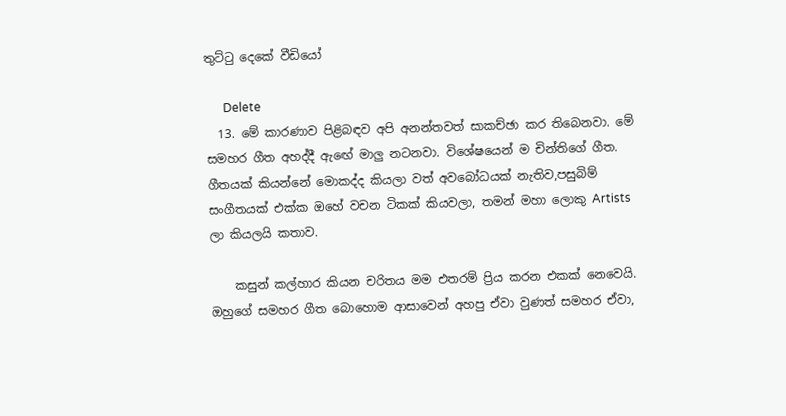තුට්ටු දෙකේ වීඩියෝ

      Delete
  13. මේ කාරණාව පිළිබඳව අපි අනන්තවත් සාකච්ඡා කර තිබෙනවා. මේ සමහර ගීත අහද්දී ඇඟේ මාලු නටනවා. විශේෂයෙන් ම චින්තිගේ ගීත. ගීතයක් කියන්නේ මොකද්ද කියලා වත් අවබෝධයක් නැතිව,පසුබිම් සංගීතයක් එක්ක ඔහේ වචන ටිකක් කියවලා, තමන් මහා ලොකු Artists ලා කියලයි කතාව.

    කසුන් කල්හාර කියන චරිතය මම එතරම් ප්‍රිය කරන එකක් නෙවෙයි. ඔහුගේ සමහර ගීත බොහොම ආසාවෙන් අහපු ඒවා වුණත් සමහර ඒවා,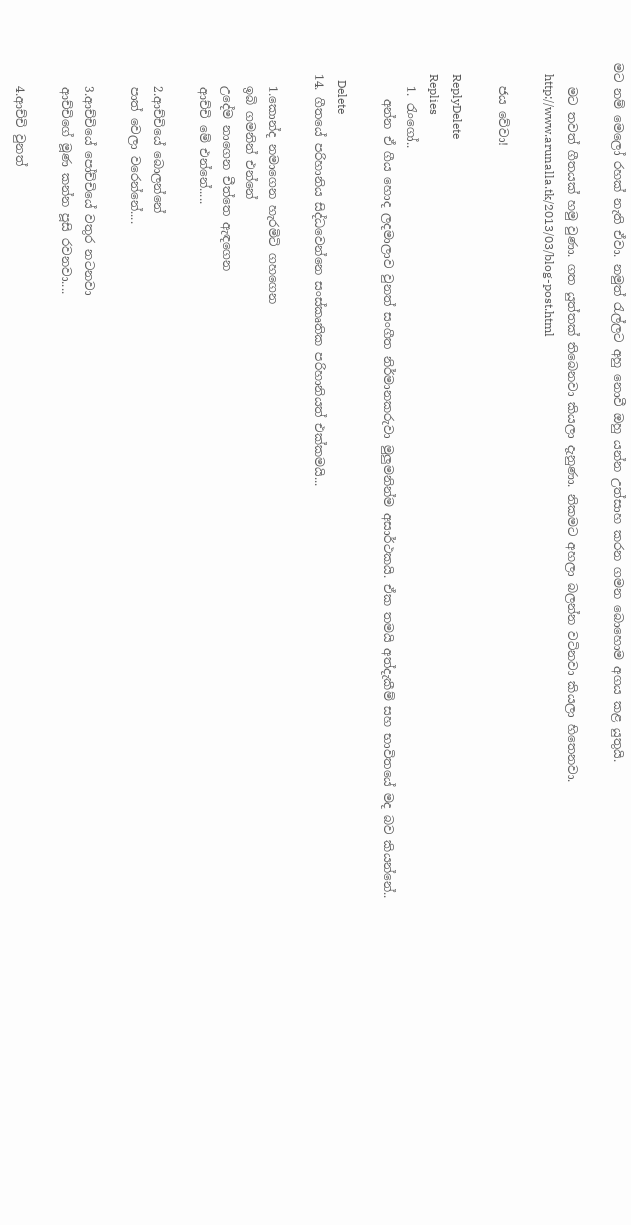මට නම් මෙලෝ රහක් නැති ඒවා. නමුත් රැල්ලට අහු නොවී ඔහු යන්න උත්සාහ කරන ගමන බොහොම අගය කළ යුතුයි.

    මට තවත් ගීතයක් හමු වුණා. ගත යුත්තක් තිබෙනවා කියලා දැනුණා. නිකමට අහලා බලන්න වටිනවා කියලා හිතෙනවා.
    http://www.arunalla.tk/2013/03/blog-post.html

    ජය වේවා!

    ReplyDelete
    Replies
    1. රැංගෝ..
      අන්න ඒ ගීය හොද ලදමාලාව වුනත් සංගීත නිර්මානකරුවා මුලුමනින්ම අසාර්ථකයි. ඒක තමයි අත්දැකීම් සහ භාවිතයේ මද බව කියන්නේ..

      Delete
  14. ගීතයේ පරිහානිය සිද්ධවෙන්නෙ සංස්කෘතික පරිහානියත් එක්කමයි...

    1.කොන්ද නමාගෙන හැරමිටි ගහගෙන
    ඉබි ගමනින් එන්නේ
    උදේම නාගෙන චීත්තෙ ඇඳගෙන
    ආච්චි මේ එන්නේ.....

    2.ආච්චියේ බොලන්නේ
    පාත් වෙලා වරෙන්නේ....

    3.ආච්චියේ පෝච්චියේ වතුර නටනවා
    ආච්චිගේ මූණ කන්න පූසි රවනවා....

    4.ආච්චි වුනත්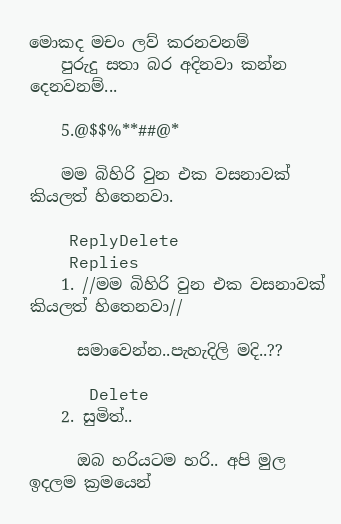මොකද මචං ලව් කරනවනම්
    පුරුදු සතා බර අදිනවා කන්න දෙනවනම්...

    5.@$$%**##@*

    මම බිහිරි වුන එක වසනාවක් කියලත් හිතෙනවා.

    ReplyDelete
    Replies
    1. //මම බිහිරි වුන එක වසනාවක් කියලත් හිතෙනවා//

      සමාවෙන්න..පැහැදිලි මදි..??

      Delete
    2. සුමිත්..

      ඔබ හරියටම හරි.. අපි මුල ඉදලම ක්‍රමයෙන්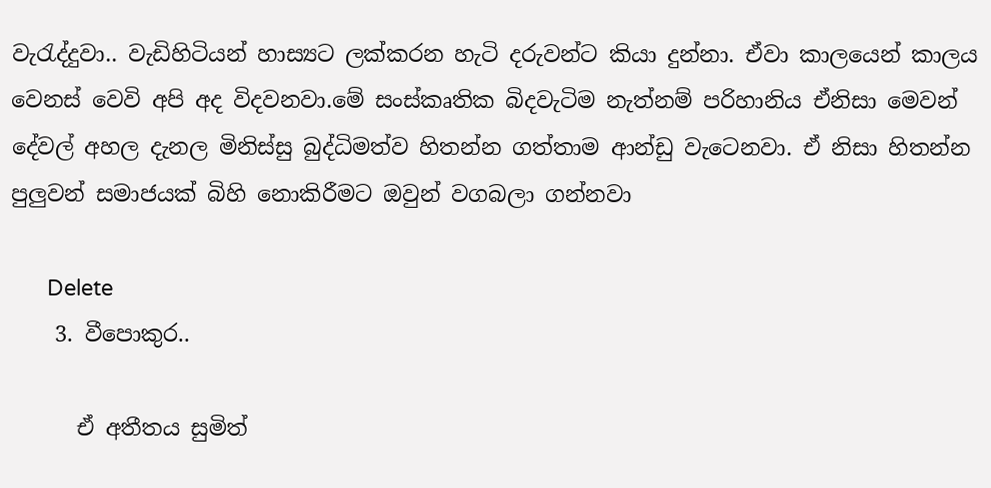වැරැද්දුවා.. වැඩිහිටියන් හාස්‍යට ලක්කරන හැටි දරුවන්ට කියා දුන්නා. ඒවා කාලයෙන් කාලය වෙනස් වෙවි අපි අද විදවනවා.මේ සංස්කෘතික බිදවැටිම නැත්නම් පරිහානිය ඒනිසා මෙවන් දේවල් අහල දැනල මිනිස්සු බුද්ධිමත්ව හිතන්න ගත්තාම ආන්ඩු වැටෙනවා. ඒ නිසා හිතන්න පුලුවන් සමාජයක් බිහි නොකිරීමට ඔවුන් වගබලා ගන්නවා

      Delete
    3. වීපොකුර..

      ඒ අතීතය සුමිත්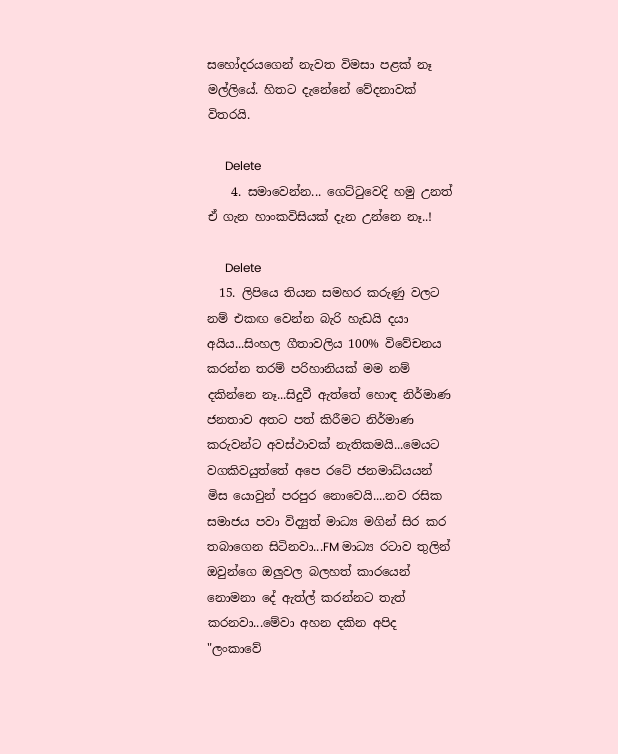සහෝදරයගෙන් නැවත විමසා පළක් නෑ මල්ලියේ. හිතට දැනේනේ වේදනාවක් විතරයි.

      Delete
    4. සමාවෙන්න... ගෙට්‍ටුවෙදි හමු උනත් ඒ ගැන හාංකවිසියක් දැන උන්නෙ නෑ..!

      Delete
  15. ලිපියෙ තියන සමහර කරුණු වලට නම් එකඟ වෙන්න බැරි හැඩයි දයා අයිය...සිංහල ගීතාවලිය 100% විවේචනය කරන්න තරම් පරිහානියක් මම නම් දකින්නෙ නෑ...සිදුවී ඇත්තේ හොඳ නිර්මාණ ජනතාව අතට පත් කිරීමට නිර්මාණ කරුවන්ට අවස්ථාවක් නැතිකමයි...මෙයට වගකිවයුත්තේ අපෙ රටේ ජනමාධ්යයන් මිස යොවුන් පරපුර නොවෙයි....නව රසික සමාජය පවා විද්‍යුත් මාධ්‍ය මගින් සිර කර තබාගෙන සිටිනවා...FM මාධ්‍ය රටාව තුලින් ඔවුන්ගෙ ඔලුවල බලහත් කාරයෙන් නොමනා දේ ඇත්ල් කරන්නට තැත් කරනවා...මේවා අහන දකින අපිද "ලංකාවේ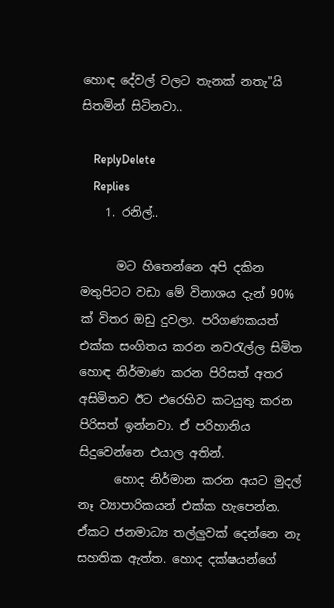හොඳ දේවල් වලට තැනක් නතැ"යි සිතමින් සිටිනවා..

    ReplyDelete
    Replies
    1. රනිල්..

      මට හිතෙන්නෙ අපි දකින මතුපිටට වඩා මේ විනාශය දැන් 90% ක් විතර ඔඩු දුවලා. පරිගණකයත් එක්ක සංගිතය කරන නවරැල්ල සිමිත හොඳ නිර්මාණ කරන පිරිසත් අතර අසිමිතව ඊට එරෙහිව කටයුතු කරන පිරිසත් ඉන්නවා. ඒ පරිහානිය සිදුවෙන්නෙ එයාල අතින්.
      හොද නිර්මාන කරන අයට මුදල් නෑ ව්‍යාපාරිකයන් එක්ක හැපෙන්න. ඒකට ජනමාධ්‍ය තල්ලුවක් දෙන්නෙ නැ සහතික ඇත්ත. හොද දක්ෂයන්ගේ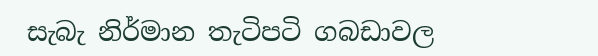සැබැ නිර්මාන තැටිපටි ගබඩාවල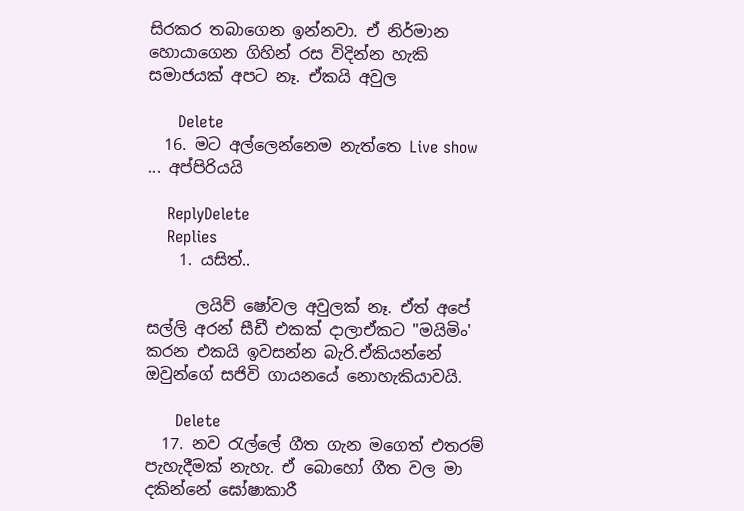සිරකර තබාගෙන ඉන්නවා. ඒ නිර්මාන හොයාගෙන ගිහින් රස විදින්න හැකි සමාජයක් අපට නෑ. ඒකයි අවුල

      Delete
  16. මට අල්ලෙන්නෙම නැත්තෙ Live show ... අප්පිරියයි

    ReplyDelete
    Replies
    1. යසිත්..

      ලයිව් ෂෝවල අවුලක් නෑ. ඒත් අපේ සල්ලි අරන් සීඩී එකක් දාලාඒකට "මයිමිං' කරන එකයි ඉවසන්න බැරි.ඒකියන්නේ ඔවුන්ගේ සජිවි ගායනයේ නොහැකියාවයි.

      Delete
  17. නව ‍රැල්ලේ ගීත ගැන මගෙත් එතරම් පැහැදීමක් නැහැ. ඒ බොහෝ ගීත වල මා දකින්නේ ඝෝෂාකාරී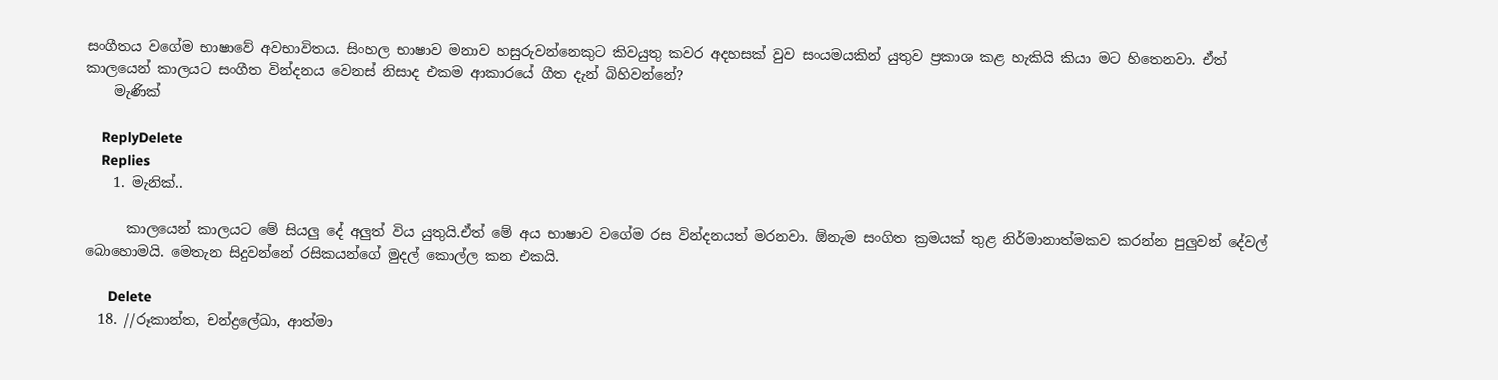සංගීතය වගේම භාෂාවේ අවභාවිතය. සිංහල භාෂාව මනාව හසුරුවන්නෙකුට කිවයුතු කවර අදහසක් වුව සංයමයකින් යුතුව ප්‍රකාශ කළ හැකියි කියා මට හිතෙනවා. ඒත් කාලයෙන් කාලයට සංගීත වින්දනය වෙනස් නිසාද එකම ආකාරයේ ගීත දැන් බිහිවන්නේ?
    මැණික්

    ReplyDelete
    Replies
    1. මැනික්..

      කාලයෙන් කාලයට මේ සියලු දේ අලුත් විය යුතුයි.ඒත් මේ අය භාෂාව වගේම රස වින්දනයත් මරනවා. ඕනැම සංගිත ක්‍රමයක් තුළ නිර්මානාත්මකව කරන්න පුලුවන් දේවල් බොහොමයි. මෙතැන සිදුවන්නේ රසිකයන්ගේ මුදල් කොල්ල කන එකයි.

      Delete
  18. //රූකාන්ත, චන්ද්‍රලේඛා, ආත්මා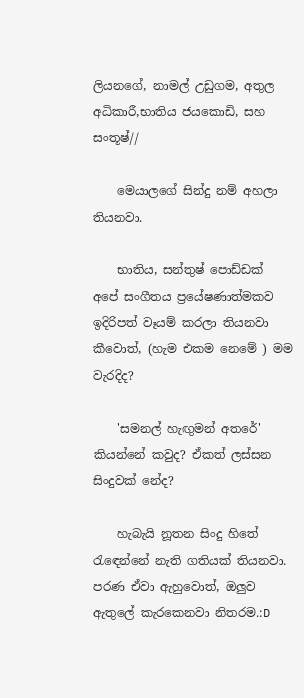ලියනගේ, නාමල් උඩුගම, අතුල අධිකාරී,භාතිය ජයකොඩි, සහ සංතූෂ්//

    මෙයාලගේ සින්දු නම් අහලා තියනවා.

    භාතිය, සන්තුෂ් පොඩ්ඩක් අපේ සංගීතය ප්‍රයේෂණාත්මකව ඉදිරිපත් වෑයම් කරලා තියනවා කීවොත්, (හැම එකම නෙමේ ) මම වැරදිද?

    'සමනල් හැඟුමන් අතරේ' කියන්නේ කවුද? ඒකත් ලස්සන සිංදුවක් නේද?

    හැබැයි නූතන සිංදු හිතේ රැඳෙන්නේ නැති ගතියක් තියනවා. පරණ ඒවා ඇහුවොත්, ඔලුව ඇතුලේ කැරකෙනවා නිතරම.:D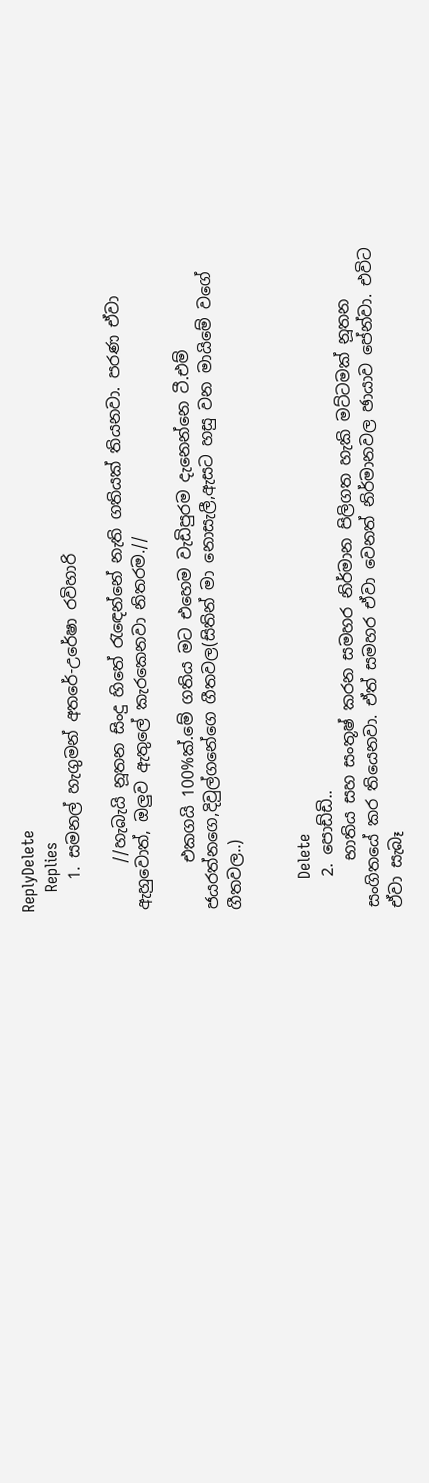ReplyDelete
    Replies
    1. සමනල් හැගුමන් අතරේ-උරේෂා රවිහාරි

      //හැබැයි නූතන සිංදු හිතේ රැඳෙන්නේ නැති ගතියක් තියනවා. පරණ ඒවා ඇහුවොත්, ඔලුව ඇතුලේ කැරකෙනවා නිතරම.//

      එකගයි 100%ක්.මේ ගතිය මට එහෙම වැඩිපුරම දැනෙන්නෙ ටී.එම් ජයරත්නගෙ,දිවුල්ගනේගෙ ගීතවල(සිතින් මා නොසැලී,ඇසට හසු වන මායිමේ වගේ ගීතවල..)


      Delete
    2. පොඩ්ඩි..
      භාතිය සහ සංතූෂ් කරන සමහර නිර්මාන පිලිගත හැකි මට්ටමක් නූතන සංගිතයේ කර තියෙනවා. ඒත් සමහර ඒවා වෙනත් නිර්මානවල ඡායාව පේන්වා. එවිට ඒවා සැබෑ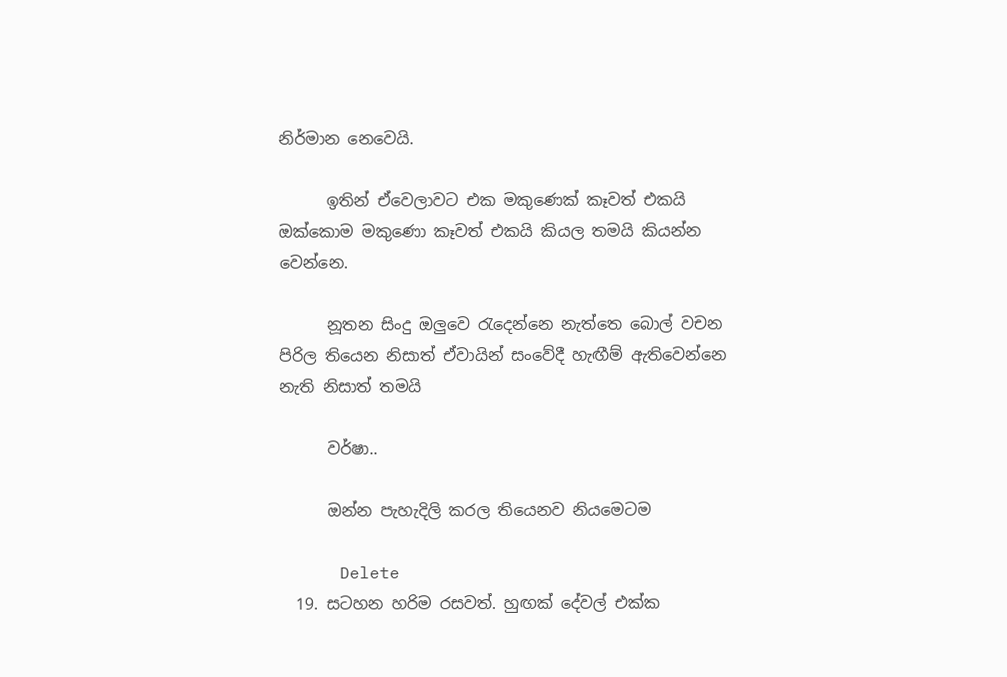නිර්මාන නෙවෙයි.

      ඉතින් ඒවෙලාවට එක මකුණෙක් කෑවත් එකයි ඔක්කොම මකුණො කෑවත් එකයි කියල තමයි කියන්න වෙන්නෙ.

      නූතන සිංදු ඔලුවෙ රැදෙන්නෙ නැත්තෙ බොල් වචන පිරිල තියෙන නිසාත් ඒවායින් සංවේදී හැඟීම් ඇතිවෙන්නෙ නැති නිසාත් තමයි

      වර්ෂා..

      ඔන්න පැහැදිලි කරල තියෙනව නියමෙටම

      Delete
  19. සටහන හරිම රසවත්. හුඟක් දේවල් එක්ක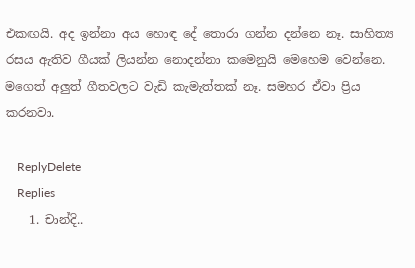එකඟයි. අද ඉන්නා අය හොඳ දේ තොරා ගන්න දන්නෙ නෑ. සාහිත්‍ය රසය ඇතිව ගීයක් ලියන්න නොදන්නා කමෙනුයි මෙහෙම වෙන්නෙ. මගෙත් අලුත් ගීතවලට වැඩි කැමැත්තක් නෑ. සමහර ඒවා ප්‍රිය කරනවා.

    ReplyDelete
    Replies
    1. චාන්දි..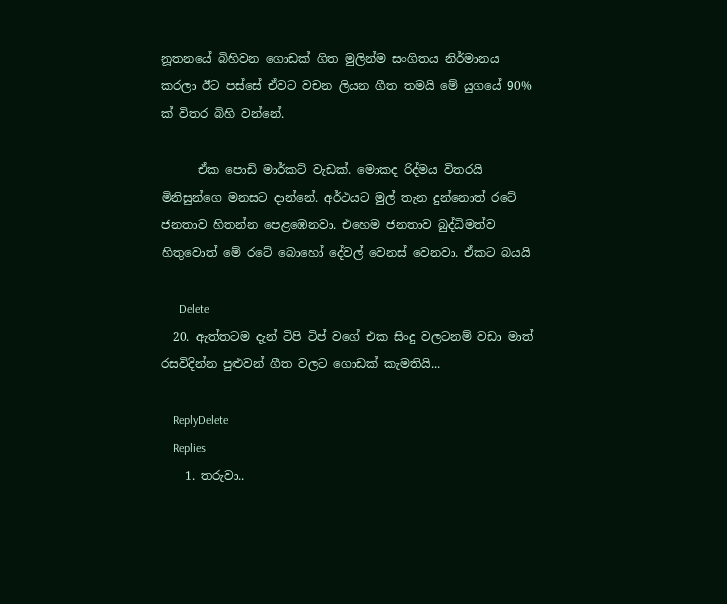නූතනයේ බිහිවන ගොඩක් ගිත මුලින්ම සංගිතය නිර්මානය කරලා ඊට පස්සේ ඒවට වචන ලියන ගීත තමයි මේ යුගයේ 90% ක් විතර බිහි වන්නේ.

      ඒක පොඩි මාර්කට් වැඩක්. මොකද රිද්මය විතරයි මිනිසුන්ගෙ මනසට දාන්නේ. අර්ථයට මුල් තැන දුන්නොත් රටේ ජනතාව හිතන්න පෙළඹෙනවා. එහෙම ජනතාව බුද්ධිමත්ව හිතුවොත් මේ රටේ ‍බොහෝ දේවල් වෙනස් වෙනවා. ඒකට බයයි

      Delete
  20. ඇත්තටම දැන් ටිපි ටිප් වගේ එක සිංදු වලටනම් වඩා මාත් රසවිදින්න පුළුවන් ගීත වලට ගොඩක් කැමතියි...

    ReplyDelete
    Replies
    1. තරුවා..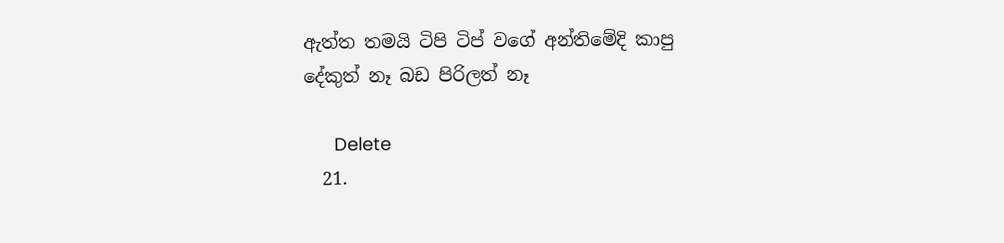ඇත්ත තමයි ටිපි ටිප් වගේ අන්තිමේදි කාපු දේකුත් නෑ බඩ පිරිලත් නෑ

      Delete
  21.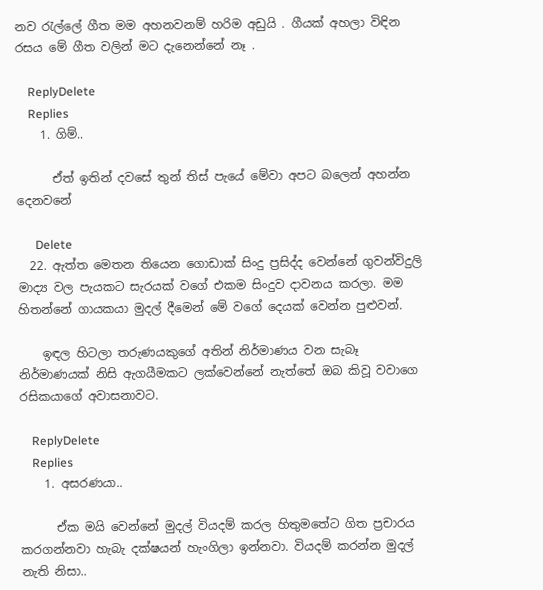නව රැල්ලේ ගීත මම අහනවනම් හරිම අඩුයි . ගීයක් අහලා විඳින රසය මේ ගීත වලින් මට දැනෙන්නේ නෑ .

    ReplyDelete
    Replies
    1. ගිම්..

      ඒත් ඉතින් දවසේ තුන් තිස් පැයේ මේවා අපට බලෙන් අහන්න දෙනවනේ

      Delete
  22. ඇත්ත මෙතන තියෙන ගොඩාක් සිංදු ප්‍රසිද්ද වෙන්නේ ගුවන්විදුලි මාද්‍ය වල පැයකට සැරයක් වගේ එකම සිංදුව දාවනය කරලා. මම හිතන්නේ ගායකයා මුදල් දීමෙන් මේ වගේ දෙයක් වෙන්න පුළුවන්.

    ඉඳල හිටලා තරුණයකුගේ අතින් නිර්මාණය වන සැබෑ නිර්මාණයක් නිසි ඇගයීමකට ලක්වෙන්නේ නැත්තේ ඔබ කිවූ වවාගෙ රසිකයාගේ අවාසනාවට.

    ReplyDelete
    Replies
    1. අසරණයා..

      ඒක මයි වෙන්නේ මුදල් වියදම් කරල හිතුමතේට ගිත ප්‍රචාරය කරගන්නවා හැබැ දක්ෂයන් හැංගිලා ඉන්නවා. වියදම් කරන්න මුදල් නැති නිසා..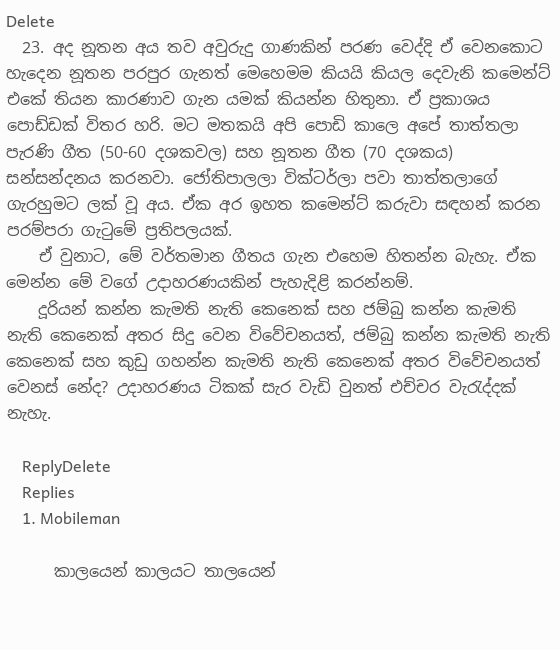Delete
  23. අද නූතන අය තව අවුරුදු ගාණකින් පරණ වෙද්දි ඒ වෙනකොට හැ‍දෙන නූතන පරපුර ගැනත් මෙහෙමම කියයි කියල දෙවැනි කමෙන්ට් එකේ තියන කාරණාව ගැන යමක් කියන්න හිතුනා. ඒ ප්‍රකාශය පොඩ්ඩක් විතර හරි. මට මතකයි අපි පොඩි කාලෙ අපේ තාත්තලා පැරණි ගීත (50-60 දශකවල) සහ නූතන ගීත (70 දශකය) සන්සන්දනය කරනවා. ජෝතිපාලලා වික්ටර්ලා පවා තාත්තලාගේ ගැරහුමට ලක් වූ අය. ඒක අර ඉහත කමෙන්ට් කරුවා සඳහන් කරන පරම්පරා ගැටුමේ ප්‍රතිපලයක්.
    ඒ වුනාට, මේ වර්තමාන ගීතය ගැන එහෙම හිතන්න බැහැ. ඒක මෙන්න මේ වගේ උදාහරණයකින් පැහැදිළි කරන්නම්.
    දූරියන් කන්න කැමති නැති කෙනෙක් සහ ජම්බු කන්න කැමති නැති කෙනෙක් අතර සිදු වෙන විවේචනයත්, ජම්බු කන්න කැමති නැති කෙනෙක් සහ කුඩු ගහන්න කැමති නැති කෙනෙක් අතර විවේචනයත් වෙනස් නේද? උදාහරණය ටිකක් සැර වැඩි වුනත් එච්චර වැරැද්දක් නැහැ.

    ReplyDelete
    Replies
    1. Mobileman

      කාලයෙන් කාලයට තාලයෙන්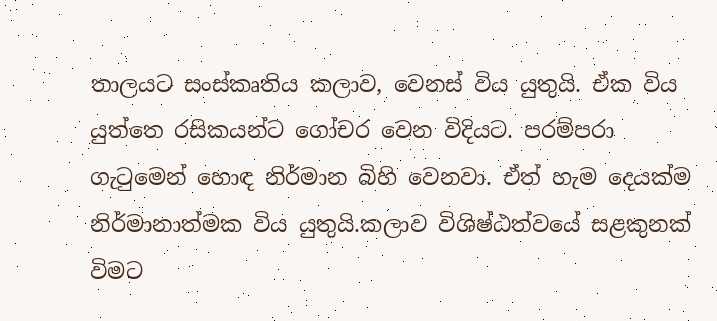තාලයට සංස්කෘතිය කලාව, වෙනස් විය යුතුයි. ඒක විය යුත්තෙ රසිකයන්ට ගෝචර වෙන විදියට. පරම්පරා ගැටුමෙන් හොඳ නිර්මාන බිහි වෙනවා. ඒත් හැම දෙයක්ම නිර්මානාත්මක විය යුතුයි.කලාව විශිෂ්ඨත්වයේ සළකුනක් විමට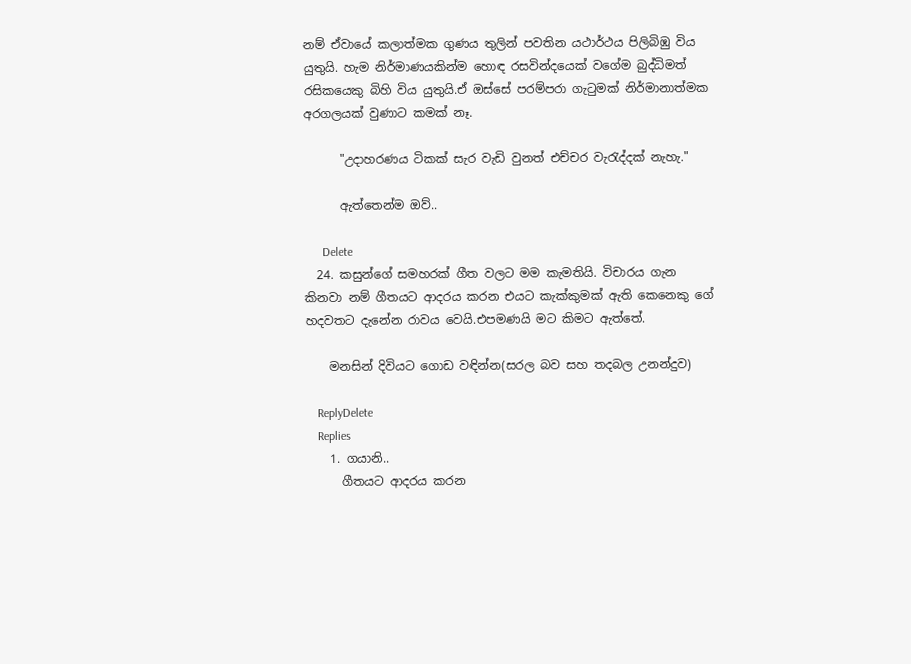නම් ඒවායේ කලාත්මක ගුණය තුලින් පවතින යථාර්ථය පිලිබිඹු විය යුතුයි. හැම නිර්මාණයකින්ම හොඳ රසවින්දයෙක් වගේම බුද්ධිමත් රසිකයෙකු බිහි විය යුතුයි.ඒ ඔස්සේ පරම්පරා ගැටුමක් නිර්මානාත්මක අරගලයක් වුණාට කමක් නෑ.

      "උදාහරණය ටිකක් සැර වැඩි වුනත් එච්චර වැරැද්දක් නැහැ."

      ඇත්තෙන්ම ඔව්..

      Delete
  24. කසුන්ගේ සමහරක් ගීත වලට මම කැමතියි. විචාරය ගැන කිනවා නම් ගීතයට ආදරය කරන එයට කැක්කුමක් ඇති කෙනෙකු ගේ හදවතට දැනේන රාවය වෙයි.එපමණයි මට කිමට ඇත්තේ.

    මනසින් දිවියට ගොඩ වඳින්න(සරල බව සහ තදබල උනන්දුව)

    ReplyDelete
    Replies
    1. ගයානි..
      ගීතයට ආදරය කරන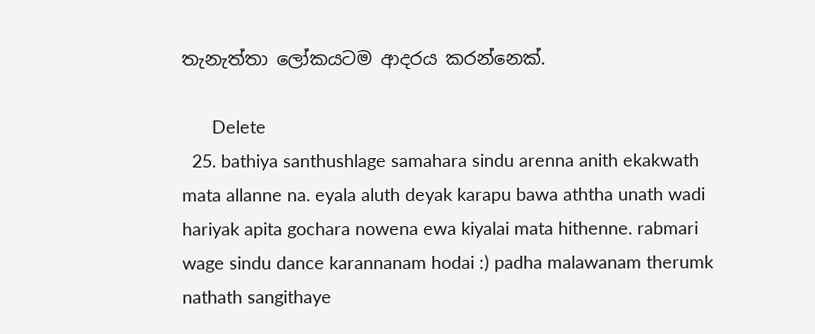තැනැත්තා ලෝකයටම ආදරය කරන්නෙක්.

      Delete
  25. bathiya santhushlage samahara sindu arenna anith ekakwath mata allanne na. eyala aluth deyak karapu bawa aththa unath wadi hariyak apita gochara nowena ewa kiyalai mata hithenne. rabmari wage sindu dance karannanam hodai :) padha malawanam therumk nathath sangithaye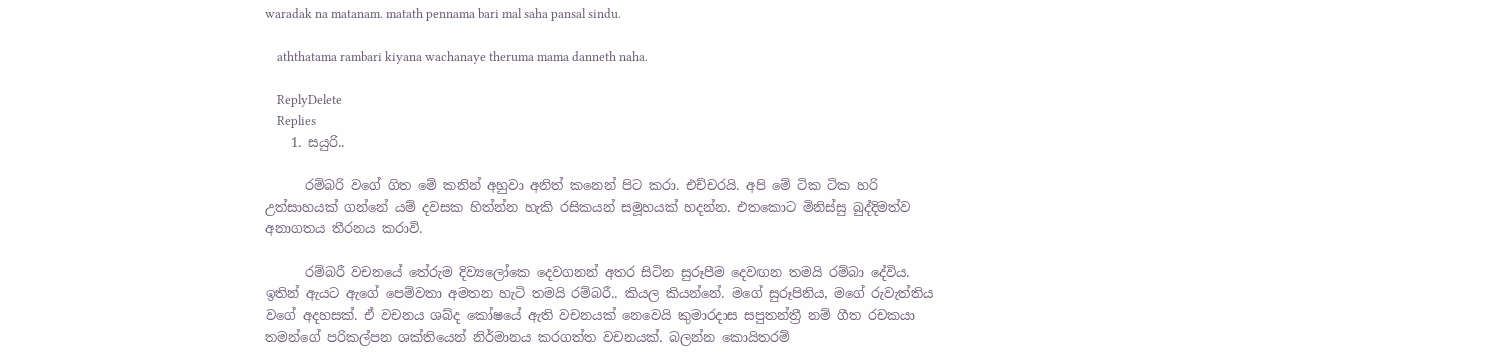waradak na matanam. matath pennama bari mal saha pansal sindu.

    aththatama rambari kiyana wachanaye theruma mama danneth naha.

    ReplyDelete
    Replies
    1. සයුරි..

      රම්බරි වගේ ගිත මේ කනින් අහුවා අ‍නිත් කනෙන් පිට කරා. එච්චරයි. අපි මේ ටික ටික හරි උත්සාහයක් ගන්නේ යම් දවසක හිත්න්න හැකි රසිකයන් සමූහයක් හදන්න. එතකොට මිනිස්සු බුද්දිමත්ව අනාගතය තීරනය කරාවි.

      රම්බරී වචනයේ තේරුම දිව්‍යලෝකෙ දෙවගනන් අතර සිටින සුරූපීම දෙවඟන තමයි රම්බා ‍දේවිය. ඉතින් ඇයට ඇගේ පෙම්වතා අමතන හැටි තමයි රම්බරී.. කියල කියන්නේ. මගේ සුරූපිනිය, මගේ රුවැත්තිය වගේ අදහසක්. ඒ වචනය ශබ්ද කෝෂයේ ඇති වචනයක් නෙවෙයි කුමාරදාස සපුතන්ත්‍රී නම් ගීත රචකයා තමන්ගේ පරිකල්පන ශක්තියෙන් නිර්මානය කරගත්ත වචනයක්. බලන්න කොයිතරම්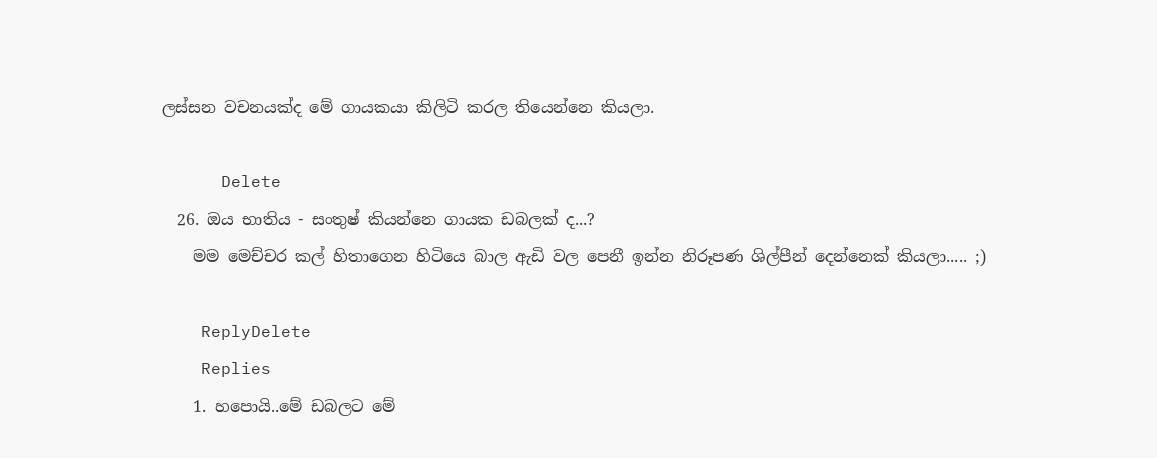ලස්සන වචනයක්ද මේ ගායකයා කිලිටි කරල තියෙන්නෙ කියලා.

      Delete
  26. ඔය භාතිය - සංතුෂ් කියන්නෙ ගායක ඩබලක් ද...?
    මම මෙච්චර කල් හිතාගෙන හිටියෙ බාල ඇඩි වල පෙනී ඉන්න නිරූපණ ශිල්පීන් දෙන්නෙක් කියලා..... ;)

    ReplyDelete
    Replies
    1. හපොයි..මේ ඩබලට මේ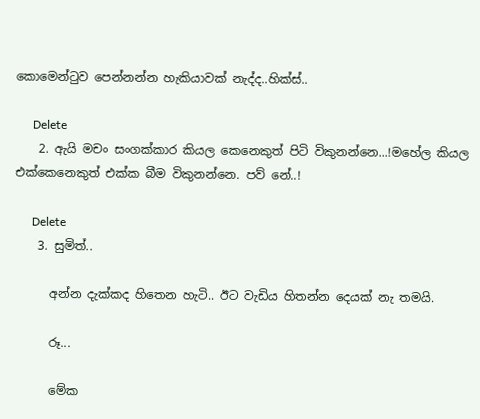කොමෙන්ටුව පෙන්නන්න හැකියාවක් නැද්ද..හික්ස්..

      Delete
    2. ඇයි මචං සංගක්කාර කියල කෙනෙකුත් පිටි විකුනන්නෙ...!මහේල කියල එක්කෙනෙකුත් එක්ක බීම විකුනන්නෙ. පව් නේ..!

      Delete
    3. සුමිත්..

      අන්න දැක්කද හිතෙන හැටි.. ඊට වැඩිය හිතන්න දෙයක් නැ තමයි.

      රූ...

      මේක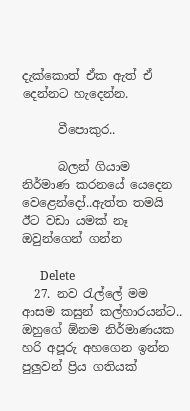දැක්කොත් ඒක ඇත් ඒ දෙන්නට හැදෙන්න.

      වීපොකුර..

      බලන් ගියාම නිර්මාණ කරනයේ යෙදෙන වෙළෙන්දෝ..ඇත්ත තමයි ඊට වඩා යමක් නෑ ඔවුන්ගෙන් ගන්න

      Delete
  27. නව රැල්ලේ මම ආසම කසුන් කල්හාරයන්ට.. ඔහුගේ ඕනම නිර්මාණයක හරි අපූරු අහගෙන ඉන්න පුලුවන් ප්‍රිය ගතියක්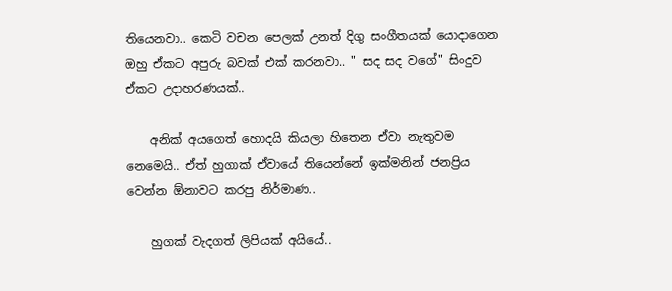තියෙනවා.. කෙටි වචන පෙලක් උනත් දිගු සංගීතයක් යොදාගෙන ඔහු ඒකට අපුරු බවක් එක් කරනවා.. " සද සද වගේ" සිංදුව ඒකට උදාහරණයක්..

    අනික් අයගෙත් හොදයි කියලා හිතෙන ඒවා නැතුවම නෙමෙයි.. ඒත් හුගාක් ඒවායේ තියෙන්නේ ඉක්මනින් ජනප්‍රිය වෙන්න ඕනාවට කරපු නිර්මාණ..

    හුගක් වැදගත් ලිපියක් අයියේ..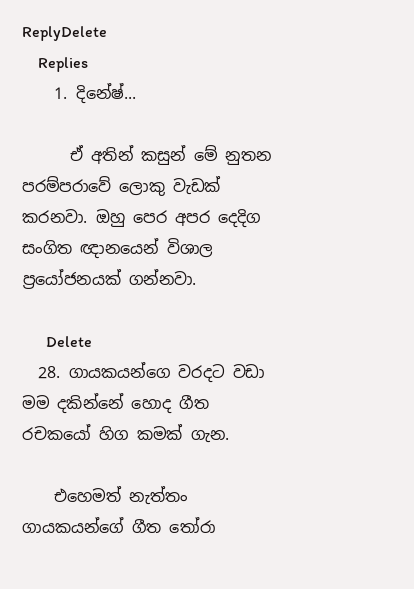ReplyDelete
    Replies
    1. දිනේෂ්...

      ඒ අතින් කසුන් මේ නුතන පරම්පරාවේ ලොකු වැඩක් කරනවා. ඔහු පෙර අපර දෙදිග සංගිත ඥානයෙන් විශාල ප්‍රයෝජනයක් ගන්නවා.

      Delete
  28. ගායකයන්ගෙ වරදට වඩා මම දකින්නේ හොද ගීත රචකයෝ හිග කමක් ගැන.

    එහෙමත් නැත්තං ගායකයන්ගේ ගීත තෝරා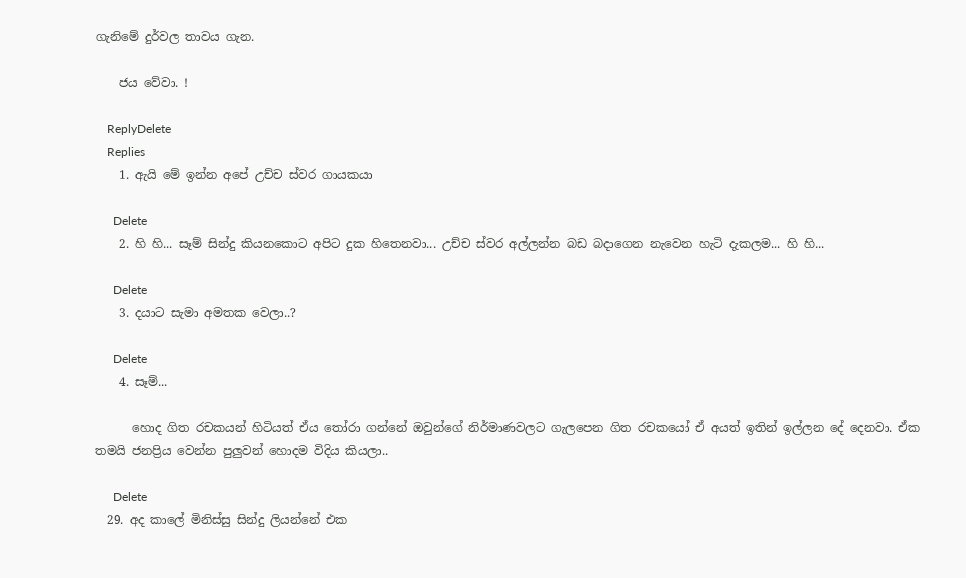ගැනිමේ දුර්වල තාවය ගැන.

    ජය වේවා. !

    ReplyDelete
    Replies
    1. ඇයි මේ ඉන්න අපේ උච්ච ස්වර ගායකයා

      Delete
    2. හි හි... සෑම් සින්දු කියනකොට අපිට දුක හිතෙනවා... උච්ච ස්වර අල්ලන්න බඩ බදාගෙන නැවෙන හැටි දැකලම... හි හි...

      Delete
    3. දයාට සැමා අමතක වෙලා..?

      Delete
    4. සෑම්...

      හොද ගිත රචකයන් හිටියත් ඒය තෝරා ගන්නේ ඔවුන්ගේ නිර්මාණවලට ගැලපෙන ගිත රචකයෝ ඒ අයත් ඉතින් ඉල්ලන දේ දෙනවා. ඒක තමයි ජනප්‍රිය වෙන්න පුලුවන් හොදම විදිය කියලා..

      Delete
  29. අද කාලේ මිනිස්සු සින්දු ලියන්නේ එක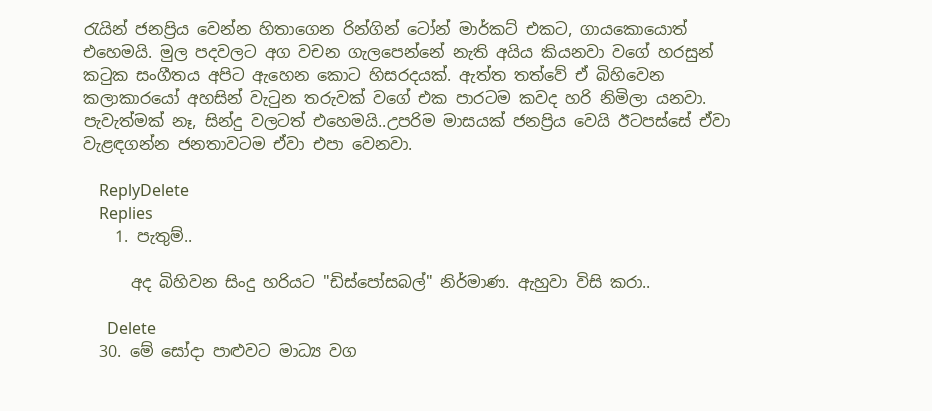රැයින් ජනප්‍රිය වෙන්න හිතාගෙන රින්ගින් ටෝන් මාර්කට් එකට, ගායකොයොත් එහෙමයි. මුල පදවලට අග වචන ගැලපෙන්නේ නැති අයිය කියනවා වගේ හරසුන් කටුක සංගීතය අපිට ඇහෙන කොට හිසරදයක්. ඇත්ත තත්වේ ඒ බිහිවෙන කලාකාරයෝ අහසින් වැටුන තරුවක් වගේ එක පාරටම කවද හරි නිමිලා යනවා. පැවැත්මක් නෑ, සින්දු වලටත් එහෙමයි..උපරිම මාසයක් ජනප්‍රිය වෙයි ඊටපස්සේ ඒවා වැළඳගන්න ජනතාවටම ඒවා එපා වෙනවා.

    ReplyDelete
    Replies
    1. පැතුම්..

      අද බිහිවන සිංදු හරියට "ඩිස්පෝසබල්" නිර්මාණ. ඇහුවා විසි කරා..

      Delete
  30. මේ සෝදා පාළුවට මාධ්‍ය වග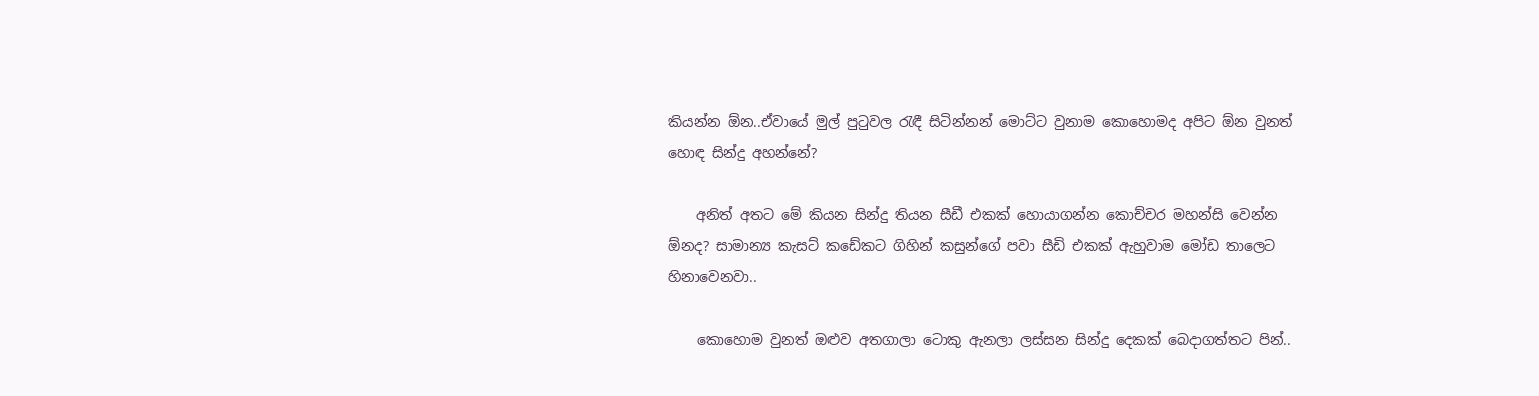කියන්න ඕන..ඒවායේ මුල් පුටුවල රැඳී සිටින්නන් මොට්ට වුනාම කොහොමද අපිට ඕන වුනත් හොඳ සින්දු අහන්නේ?

    අනිත් අතට මේ කියන සින්දු තියන සීඩී එකක් හොයාගන්න කොච්චර මහන්සි වෙන්න ඕනද? සාමාන්‍ය කැසට් කඩේකට ගිහින් කසුන්ගේ පවා සීඩි එකක් ඇහුවාම මෝඩ තාලෙට හිනාවෙනවා..

    කොහොම වුනත් ඔළුව අතගාලා ටොකු ඇනලා ලස්සන සින්දු දෙකක් බෙදාගත්තට පින්..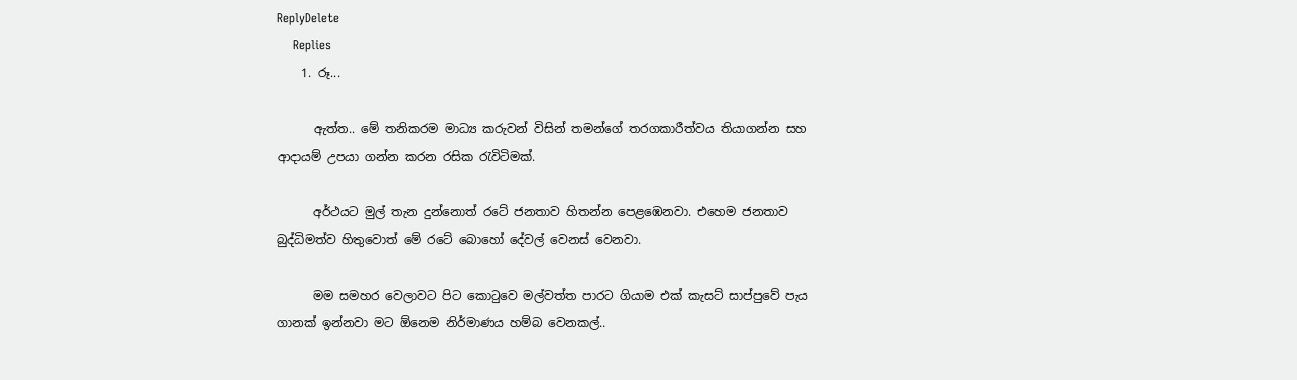ReplyDelete
    Replies
    1. රූ...

      ඇත්ත.. මේ තනිකරම මාධ්‍ය කරුවන් විසින් තමන්ගේ තරගකාරීත්වය තියාගන්න සහ ආදායම් උපයා ගන්න කරන රසික රැවිටිමක්.

      අර්ථයට මුල් තැන දුන්නොත් රටේ ජනතාව හිතන්න පෙළඹෙනවා. එහෙම ජනතාව බුද්ධිමත්ව හිතුවොත් මේ රටේ ‍බොහෝ දේවල් වෙනස් වෙනවා.

      මම සමහර වෙලාවට පිට කොටුවෙ මල්වත්ත පාරට ගියාම එක් කැසට් සාප්පුවේ පැය ගානක් ඉන්නවා මට ඕනෙම නිර්මාණය හම්බ වෙනකල්..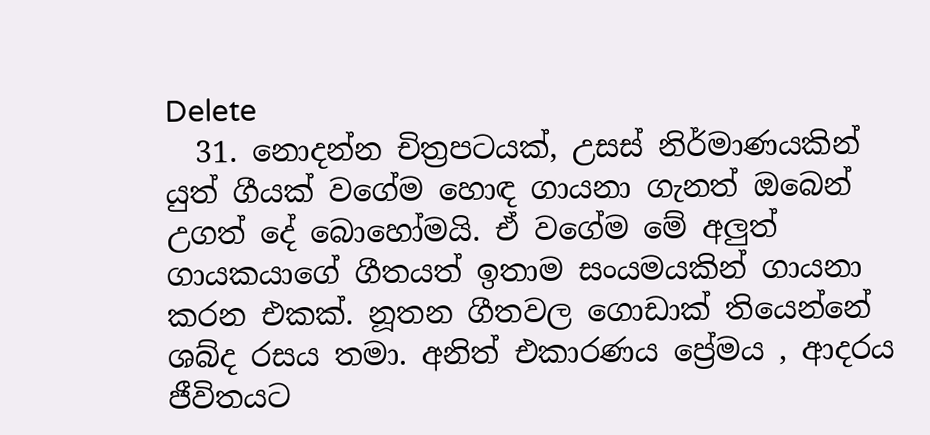Delete
  31. නොදන්න චිත්‍රපටයක්, උසස් නිර්මාණයකින් යුත් ගීයක් වගේම හොඳ ගායනා ගැනත් ඔබෙන් උගත් දේ බොහෝමයි. ඒ වගේම මේ අලුත් ගායකයාගේ ගීතයත් ඉතාම සංයමයකින් ගායනා කරන එකක්. නූතන ගීතවල ගොඩාක් තියෙන්නේ ශබ්ද රසය තමා. අනිත් එකාරණය ප්‍රේමය , ආදරය ජීවිතයට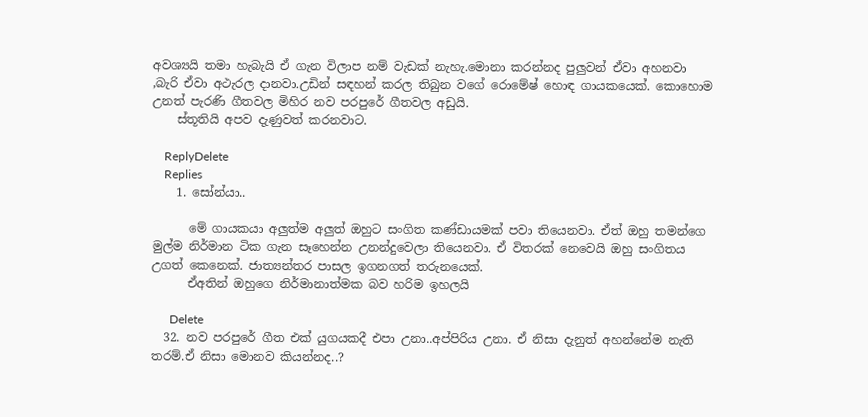අවශ්‍යයි තමා හැබැයි ඒ ගැන විලාප නම් වැඩක් නැහැ.මොනා කරන්නද පුලුවන් ඒවා අහනවා ,බැරි ඒවා අථැරල දානවා.උඩින් සඳහන් කරල තිබුන වගේ රොමේෂ් හොඳ ගායකයෙක්. කොහොම උනත් පැරණි ගීතවල මිහිර නව පරපුරේ ගීතවල අඩුයි.
    ස්තූතියි අපව දැණුවත් කරනවාට.

    ReplyDelete
    Replies
    1. සෝන්යා..

      මේ ගායකයා අලුත්ම අලුත් ඔහුට සංගිත කණ්ඩායමක් පවා තියෙනවා. ඒත් ඔහු තමන්ගෙ මුල්ම නිර්මාන ටික ගැන සෑහෙන්න උනන්දුවෙලා තියෙනවා. ඒ විතරක් නෙවෙයි ඔහු සංගිතය උගත් කෙනෙක්. ජාත්‍යන්තර පාසල ඉගනගත් තරුනයෙක්.
      ඒඅතින් ඔහුගෙ නිර්මානාත්මක බව හරිම ඉහලයි

      Delete
  32. නව පරපුරේ ගීත එක් යුගයකදී එපා උනා..අප්පිරිය උනා. ඒ නිසා දැනුත් අහන්නේම නැති තරම්.ඒ නිසා මොනව කියන්නද..?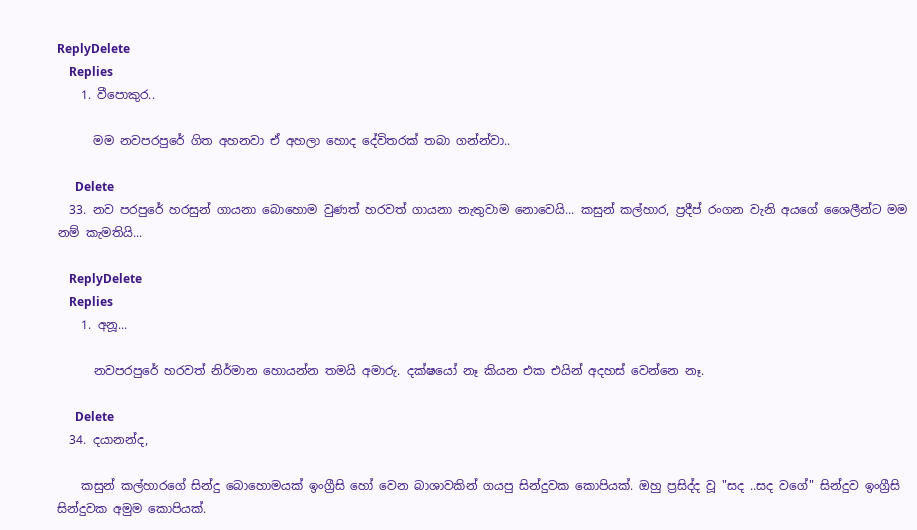ReplyDelete
    Replies
    1. වීපොකුර..

      මම නවපරපුරේ ගිත අහනවා ඒ අහලා හොද දේවිතරක් තබා ගන්න්වා..

      Delete
  33. නව පරපුරේ හරසුන් ගායනා බොහොම වුණත් හරවත් ගායනා නැතුවාම නොවෙයි... කසුන් කල්හාර, ප්‍රදීප් රංගන වැනි අයගේ ශෛලීන්ට මම නම් කැමතියි...

    ReplyDelete
    Replies
    1. අනූ...

      නවපරපුරේ හරවත් නිර්මාන හොයන්න තමයි අමාරු. දක්ෂයෝ නෑ කියන එක එයින් අදහස් වෙන්නෙ නෑ.

      Delete
  34. දයානන්ද,

    කසුන් කල්හාරගේ සින්දු බොහොමයක් ඉංග්‍රීසි හෝ වෙන බාශාවකින් ගයපු සින්දුවක කොපියක්. ඔහු ප්‍රසිද්ද වූ "සද ..සද වගේ" සින්දුව ඉංග්‍රීසි සින්දුවක අමුම කොපියක්.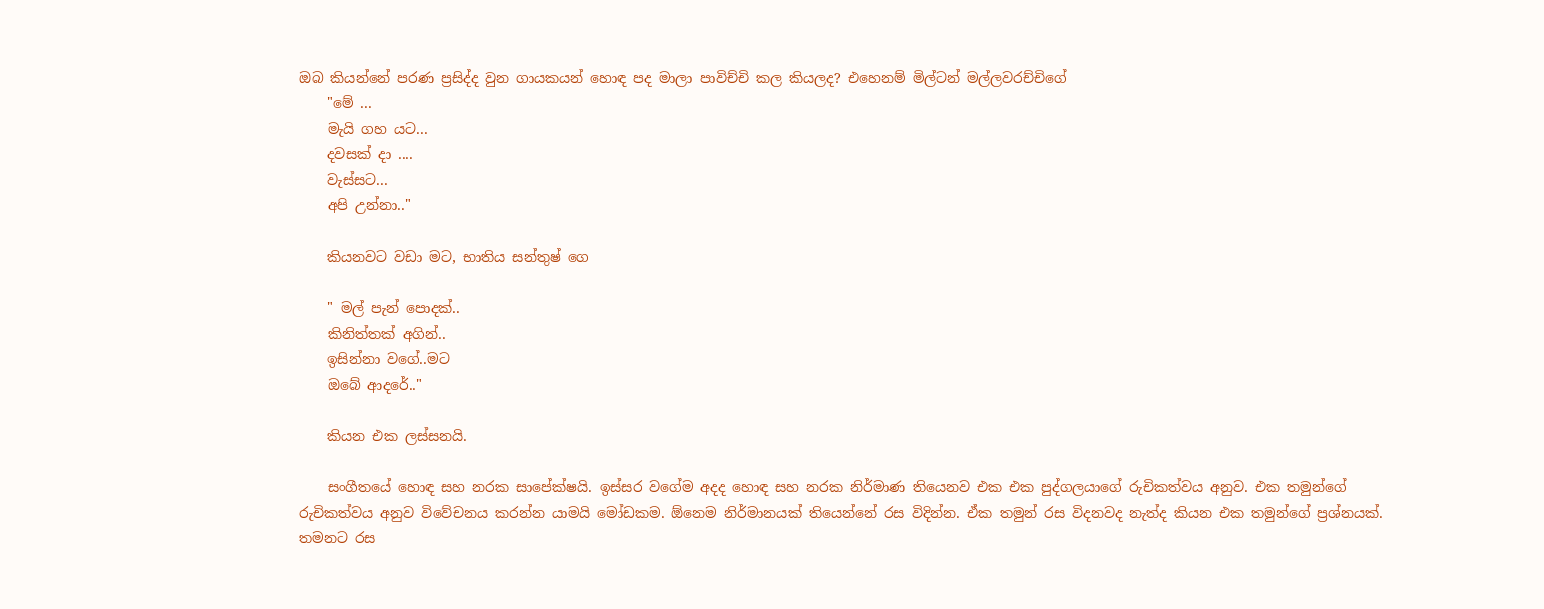ඔබ කියන්නේ පරණ ප්‍රසිද්ද වුන ගායකයන් හොඳ පද මාලා පාවිච්චි කල කියලද? එහෙනම් මිල්ටන් මල්ලවරච්චිගේ
    "මේ ...
    මැයි ගහ යට...
    දවසක්‌ දා ....
    වැස්සට...
    අපි උන්නා.."

    කියනවට වඩා මට, භාතිය සන්තුෂ් ගෙ

    " මල් පැන් පොදක්..
    කිනිත්තක් අගින්..
    ඉසින්නා වගේ..මට
    ඔබේ ආදරේ.."

    කියන එක ලස්සනයි.

    සංගීතයේ හොඳ සහ නරක සාපේක්ෂයි. ඉස්සර වගේම අදද හොඳ සහ නරක නිර්මාණ තියෙනව එක එක පුද්ගලයාගේ රුචිකත්වය අනුව. එක තමුන්ගේ රුචිකත්වය අනුව විවේචනය කරන්න යාමයි මෝඩකම. ඕනෙම නිර්මානයක් තියෙන්නේ රස විදින්න. ඒක තමුන් රස විදනවද නැත්ද කියන එක තමුන්ගේ ප්‍රශ්නයක්. තමනට රස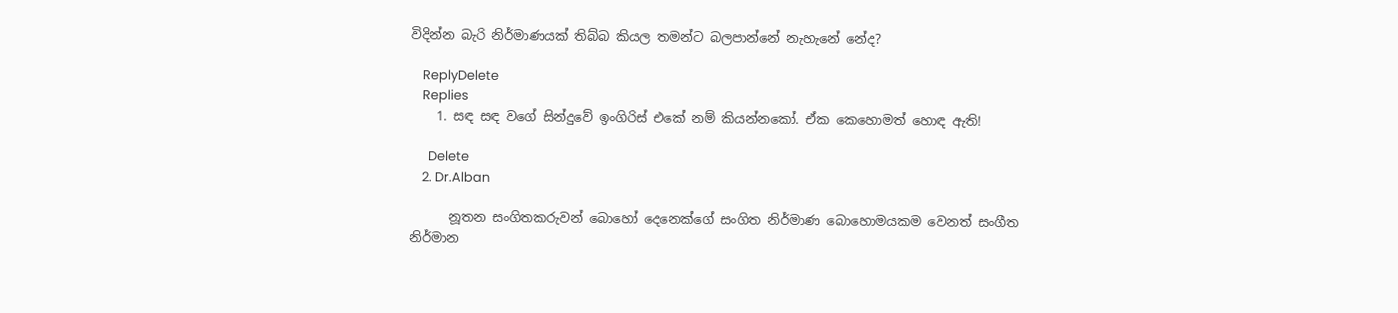විදින්න බැරි නිර්මාණයක් තිබ්බ කියල තමන්ට බලපාන්නේ නැහැනේ නේද?

    ReplyDelete
    Replies
    1. සඳ සඳ වගේ සින්දුවේ ඉංගිරිස් එකේ නම් කියන්නකෝ. ඒක කෙහොමත් හොඳ ඇති!

      Delete
    2. Dr.Alban

      නූතන සංගිතකරුවන්‍ බොහෝ දෙනෙක්ගේ සංගිත නිර්මාණ බොහොමයකම වෙනත් සංගීත නිර්මාන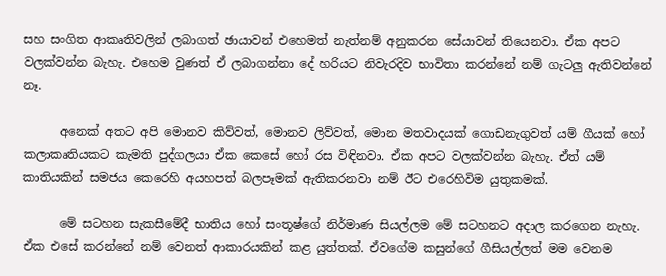සහ සංගිත ආකෘතිවලින් ලබාගත් ඡායාවන් එහෙමත් නැත්නම් අනුකරන සේයාවන් තියෙනවා. ඒක අපට වලක්වන්න බැහැ. එහෙම වුණත් ඒ ලබාගන්නා දේ හරියට නිවැරදිව භාවිතා කරන්නේ නම් ගැටලු ඇතිවන්නේ නෑ.

      අනෙක් අතට අපි මොනව කිව්වත්, මොනව ලිව්වත්, මොන මතවාදයක් ගොඩනැගුවත් යම් ගීයක් හෝ කලාකෘතියකට කැමති පුද්ගලයා ඒක කෙසේ හෝ රස විඳිනවා. ඒක අපට වලක්වන්න බැහැ. ඒත් යම් කාතියකින් සමජය කෙරෙහි අයහපත් බලපෑමක් ඇතිකරනවා නම් ඊට එරෙහිවිම යුතුකමක්.

      මේ සටහන සැකසීමේදී භාතිය හෝ සංතූෂ්ගේ නිර්මාණ සියල්ලම මේ සටහනට අදාල කරගෙන නැහැ. ඒක එසේ කරන්නේ නම් වෙනත් ආකාරයකින් කළ යුත්තක්. ඒවගේම කසුන්ගේ ගීසියල්ලත් මම වෙනම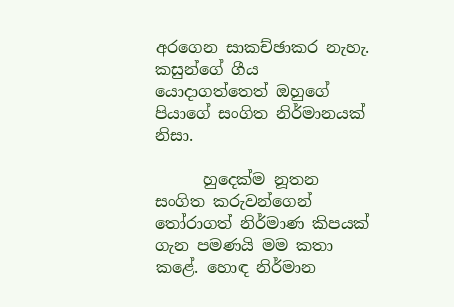අරගෙන සාකච්ඡාකර නැහැ. කසුන්ගේ ගීය යොදාගත්තෙත් ඔහුගේ පියාගේ සංගිත නිර්මානයක් නිසා.

      හුදෙක්ම නූතන සංගිත කරුවන්ගෙන් තෝරාගත් නිර්මාණ කිපයක් ගැන පමණයි මම කතා කළේ. හොඳ නිර්මාන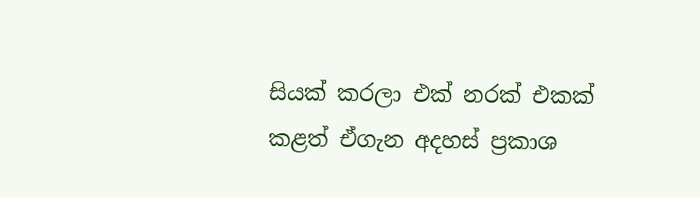සියක් කරලා එක් නරක් එකක් කළත් ඒගැන අදහස් ප්‍රකාශ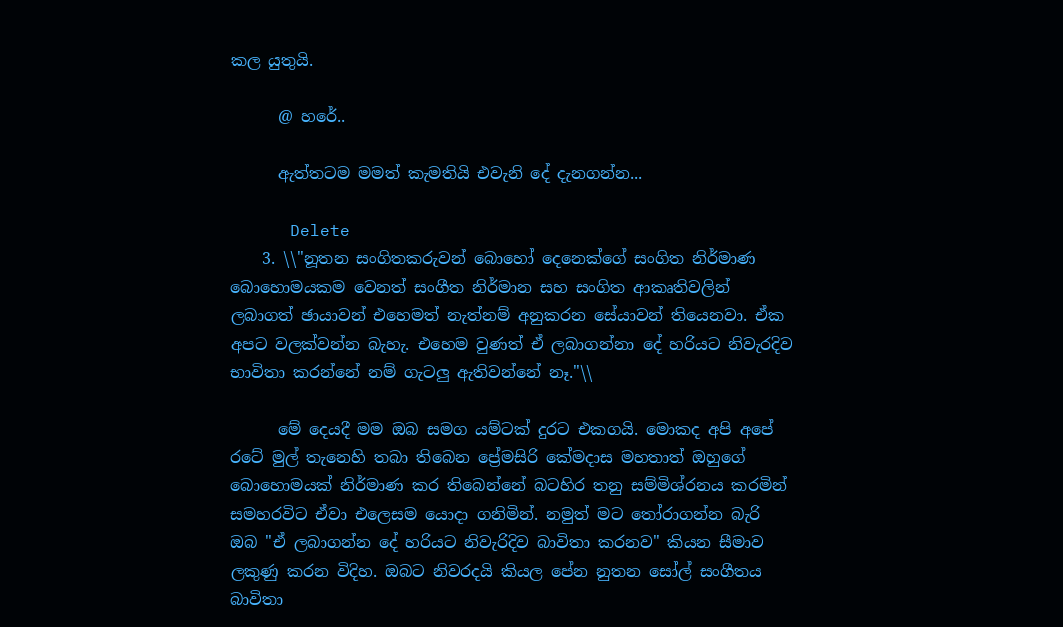කල යුතුයි.

      @ හරේ..

      ඇත්තටම මමත් කැමතියි එවැනි දේ දැනගන්න...

      Delete
    3. \\"නූතන සංගිතකරුවන්‍ බොහෝ දෙනෙක්ගේ සංගිත නිර්මාණ බොහොමයකම වෙනත් සංගීත නිර්මාන සහ සංගිත ආකෘතිවලින් ලබාගත් ඡායාවන් එහෙමත් නැත්නම් අනුකරන සේයාවන් තියෙනවා. ඒක අපට වලක්වන්න බැහැ. එහෙම වුණත් ඒ ලබාගන්නා දේ හරියට නිවැරදිව භාවිතා කරන්නේ නම් ගැටලු ඇතිවන්නේ නෑ."\\

      මේ දෙයදී මම ඔබ සමග යම්ටක් දුරට එකගයි. මොකද අපි අපේ රටේ මුල් තැනෙහි තබා තිබෙන ප්‍රේමසිරි කේමදාස මහතාත් ඔහුගේ බොහොමයක් නිර්මාණ කර තිබෙන්නේ බටහිර තනු සම්මිශ්රනය කරමින් සමහරවිට ඒවා එලෙසම යොදා ගනිමින්. නමුත් මට තෝරාගන්න බැරි ඔබ "ඒ ලබාගන්න දේ හරියට නිවැරිදිව බාවිතා කරනව" කියන සීමාව ලකුණු කරන විදිහ. ඔබට නිවරදයි කියල පේන නුතන සෝල් සංගීතය බාවිතා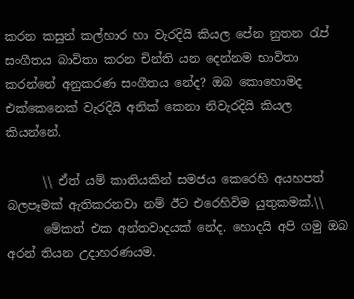කරන කසුන් කල්හාර හා වැරදියි කියල පේන නුතන රැප් සංගීතය බාවිතා කරන චින්ති යන දෙන්නම භාවිතා කරන්නේ අනුකරණ සංගීතය නේද? ඔබ කොහොමද එක්කෙනෙක් වැරදියි අනික් කෙනා නිවැරදියි කියල කියන්නේ.

      \\ ඒත් යම් කාතියකින් සමජය කෙරෙහි අයහපත් බලපෑමක් ඇතිකරනවා නම් ඊට එරෙහිවිම යුතුකමක්.\\
      මේකත් එක අන්තවාදයක් නේද. හොදයි අපි ගමු ඔබ අරන් තියන උදාහරණයම.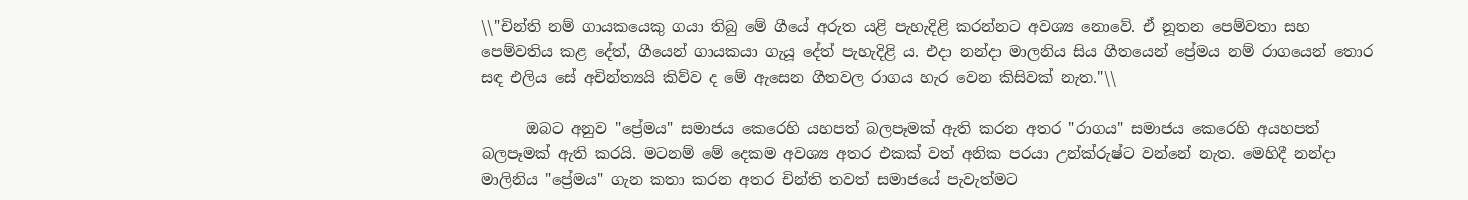\\"චින්ති නම් ගායකයෙකු ගයා තිබු මේ ගීයේ අරුත යළි පැහැදිළි කරන්නට අවශ්‍ය නොවේ. ඒ නූතන පෙම්වතා සහ පෙම්වතිය කළ දේත්, ගීයෙන් ගායකයා ගැයූ දේත් පැහැදිළි ය. එදා නන්දා මාලනිය සිය ගීතයෙන් ප්‍රේමය නම් රාගයෙන් තොර සඳ එලිය සේ අචින්ත්‍යයි කිව්ව ද මේ ඇසෙන ගීතවල රාගය හැර වෙන කිසිවක් නැත."\\

      ඔබට අනුව "ප්‍රේමය" සමාජය කෙරෙහි යහපත් බලපෑමක් ඇති කරන අතර "රාගය" සමාජය කෙරෙහි අයහපත් බලපෑමක් ඇති කරයි. මටනම් මේ දෙකම අවශ්‍ය අතර එකක් වත් අනික පරයා උන්ක්රුෂ්ට වන්නේ නැත. මෙහිදී නන්දා මාලිනිය "ප්‍රේමය" ගැන කතා කරන අතර චින්ති තවත් සමාජයේ පැවැත්මට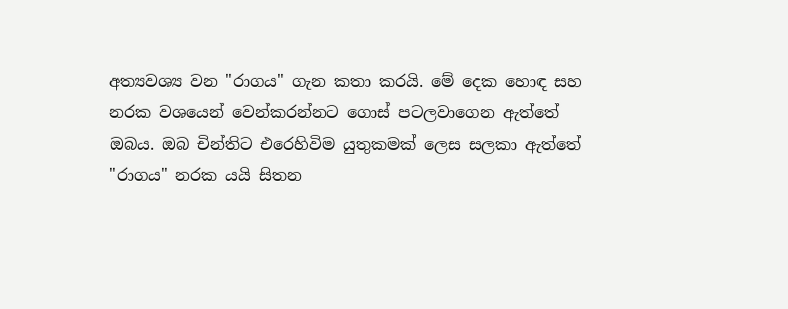අත්‍යවශ්‍ය වන "රාගය" ගැන කතා කරයි. මේ දෙක හොඳ සහ නරක වශයෙන් වෙන්කරන්නට ගොස් පටලවාගෙන ඇත්තේ ඔබය. ඔබ චින්තිට එරෙහිවිම යුතුකමක් ලෙස සලකා ඇත්තේ "රාගය" නරක යයි සිතන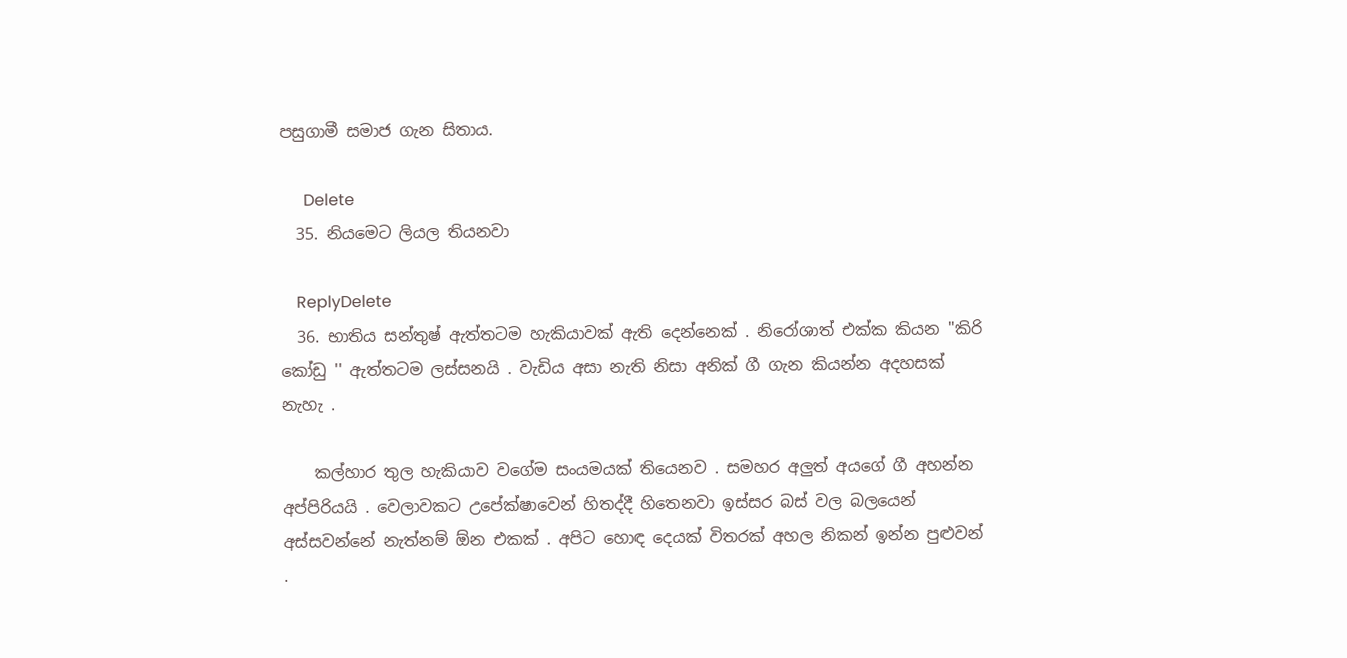පසුගාමී සමාජ ගැන සිතාය.

      Delete
  35. නියමෙට ලියල තියනවා

    ReplyDelete
  36. භාතිය සන්තුෂ් ඇත්තටම හැකියාවක් ඇති දෙන්නෙක් . නිරෝශාත් එක්ක කියන ''කිරි කෝඩු '' ඇත්තටම ලස්සනයි . වැඩිය අසා නැති නිසා අනික් ගී ගැන කියන්න අදහසක් නැහැ .

    කල්හාර තුල හැකියාව වගේම සංයමයක් තියෙනව . සමහර අලුත් අයගේ ගී අහන්න අප්පිරියයි . වෙලාවකට උපේක්ෂාවෙන් හිතද්දී හිතෙනවා ඉස්සර බස් වල බලයෙන් අස්සවන්නේ නැත්නම් ඕන එකක් . අපිට හොඳ දෙයක් විතරක් අහල නිකන් ඉන්න පුළුවන් .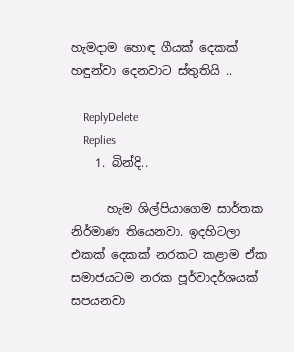හැමදාම හොඳ ගීයක් දෙකක් හඳුන්වා දෙනවාට ස්තුතියි ..

    ReplyDelete
    Replies
    1. බින්දි..

      හැම ශිල්පියාගෙම සාර්තක නිර්මාණ තියෙනවා. ඉදහිටලා එකක් දෙකක් නරකට කළාම ඒක සමාජයටම නරක පූර්වාදර්ශයක් සපයනවා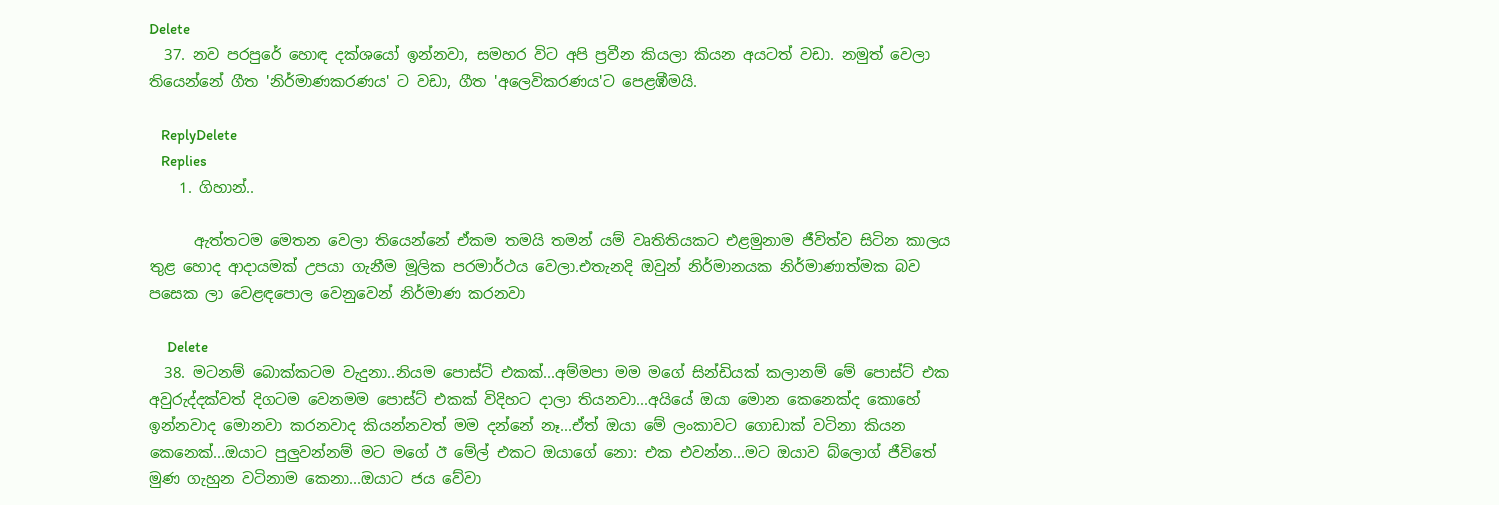Delete
  37. නව පරපුරේ හොඳ දක්ශයෝ ඉන්නවා, සමහර විට අපි ප්‍රවීන කියලා කියන අයටත් වඩා. නමුත් වෙලා තියෙන්නේ ගීත 'නිර්මාණකරණය' ට වඩා, ගීත 'අලෙවිකරණය'ට පෙළඹීමයි.

    ReplyDelete
    Replies
    1. ගිහාන්..

      ඇත්තටම මෙතන වෙලා තියෙන්නේ ඒකම තමයි තමන් යම් වෘතිතියකට එළමුනාම ජීවිත්ව සිටින කාලය තුළ හොද ආදායමක් උපයා ගැනීම මූලික පරමාර්ථය වෙලා.එතැනදි ඔවුන් නිර්මානයක නිර්මාණාත්මක බව පසෙක ලා වෙළඳපොල වෙනුවෙන් නිර්මාණ කරනවා

      Delete
  38. මටනම් බොක්කටම වැදුනා..නියම පොස්ට් එකක්...අම්මපා මම මගේ සින්ඩියක් කලානම් මේ පොස්ට් එක අවුරුද්දක්වත් දිගටම වෙනමම පොස්ට් එකක් විදිහට දාලා තියනවා...අයියේ ඔයා මොන කෙනෙක්ද කොහේ ඉන්නවාද මොනවා කරනවාද කියන්නවත් මම දන්නේ නෑ...ඒත් ඔයා මේ ලංකාවට ගොඩාක් වටිනා කියන කෙනෙක්...ඔයාට පුලුවන්නම් මට මගේ ඊ මේල් එකට ඔයාගේ නො: එක එවන්න...මට ඔයාව බ්ලොග් ජීවිතේ මුණ ගැහුන වටිනාම කෙනා...ඔයාට ජය වේවා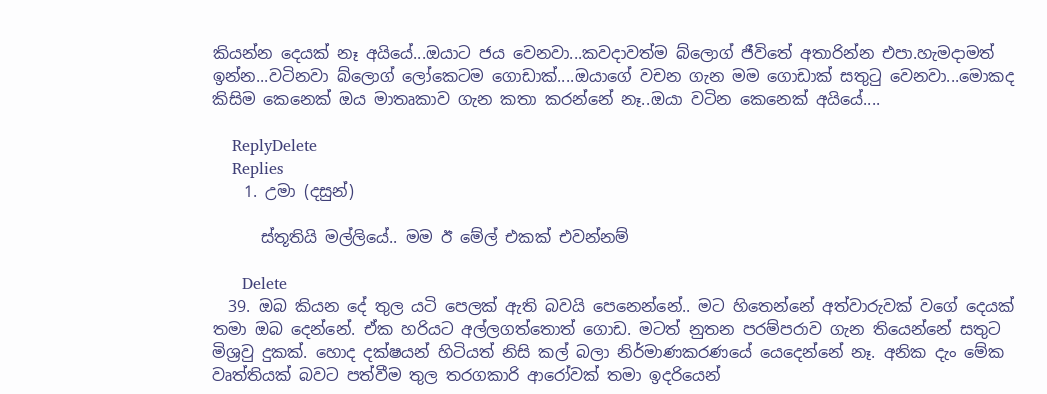කියන්න දෙයක් නෑ අයියේ...ඔයාට ජය වෙනවා...කවදාවත්ම බ්ලොග් ජීවිතේ අතාරින්න එපා.හැමදාමත් ඉන්න...වටිනවා බ්ලොග් ලෝකෙටම ගොඩාක්....ඔයාගේ වචන ගැන මම ගොඩාක් සතුටු වෙනවා...මොකද කිසිම කෙනෙක් ඔය මාතෘකාව ගැන කතා කරන්නේ නෑ..ඔයා වටින කෙනෙක් අයියේ....

    ReplyDelete
    Replies
    1. උමා (දසුන්)

      ස්තූතියි මල්ලියේ.. මම ඊ මේල් එකක් එවන්නම්

      Delete
  39. ඔබ කියන දේ තුල යටි පෙලක් ඇති බවයි පෙනෙන්නේ.. මට හිතෙන්නේ අත්වාරුවක් වගේ දෙයක් තමා ඔබ දෙන්නේ. ඒක හරියට අල්ලගත්තොත් ගොඩ. මටත් නුතන පරම්පරාව ගැන තියෙන්නේ සතුට මිශ්‍රවු දුකක්. හොද දක්ෂයන් හිටියත් නිසි කල් බලා නිර්මාණකරණයේ යෙදෙන්නේ නෑ. අනික දැං මේක වෘත්තියක් බවට පත්වීම තුල තරගකාරි ආරෝවක් තමා ඉදරියෙන්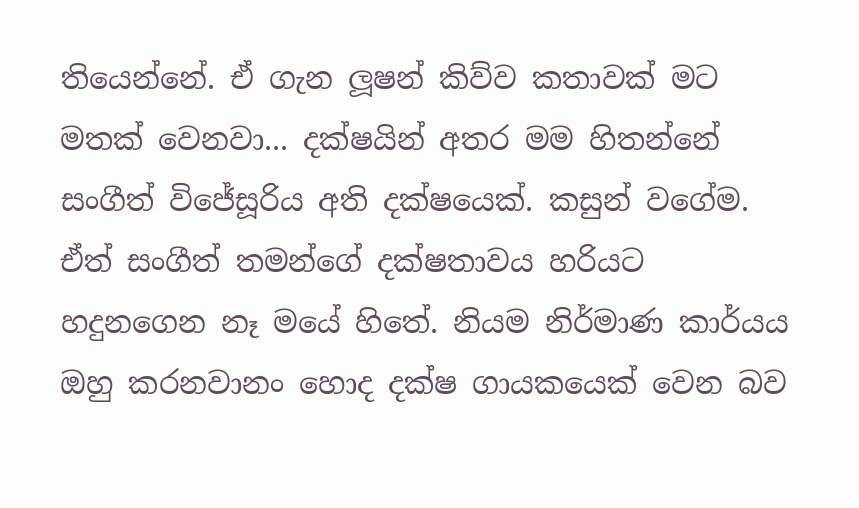තියෙන්නේ. ඒ ගැන ලූෂන් කිව්ව කතාවක් මට මතක් වෙනවා... දක්ෂයින් අතර මම හිතන්නේ සංගීත් විජේසූරිය අති දක්ෂයෙක්. කසුන් වගේම. ඒත් සංගීත් තමන්ගේ දක්ෂතාවය හරියට හදුනගෙන නෑ මයේ හිතේ. නියම නිර්මාණ කාර්යය ඔහු කරනවානං හොද දක්ෂ ගායකයෙක් වෙන බව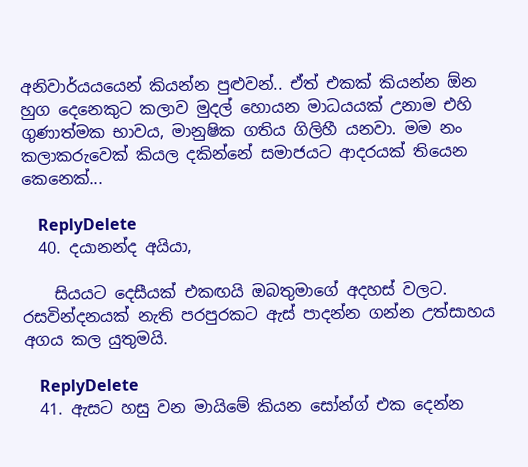අනිවාර්යයයෙන් කියන්න පුළුවන්.. ඒත් එකක් කියන්න ඕන හුග දෙනෙකුට කලාව මුදල් හොයන මාධයයක් උනාම එහි ගුණාත්මක භාවය, මානුෂික ගතිය ගිලිහී යනවා. මම නං කලාකරුවෙක් කියල දකින්නේ සමාජයට ආදරයක් තියෙන කෙනෙක්...

    ReplyDelete
  40. දයානන්ද අයියා,

    සියයට දෙසීයක් එකඟයි ඔබතුමාගේ අදහස් වලට. රසවින්දනයක් නැති පරපුරකට ඇස් පාදන්න ගන්න උත්සාහය අගය කල යුතුමයි.

    ReplyDelete
  41. ඇසට හසු වන මායිමේ කියන සෝන්ග් එක දෙන්න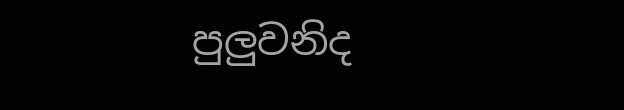පුලුවනිද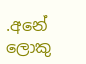.අනේ ලොකු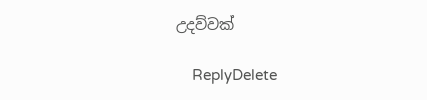උදව්වක්

    ReplyDelete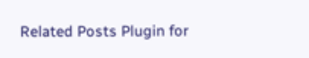Related Posts Plugin for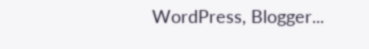WordPress, Blogger...